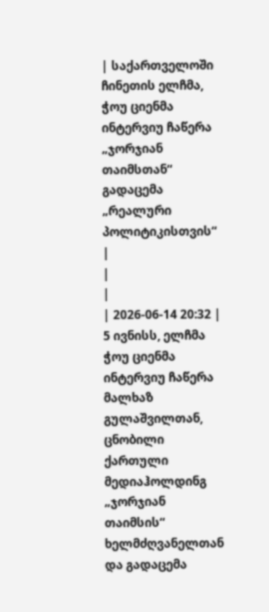| საქართველოში ჩინეთის ელჩმა, ჭოუ ციენმა ინტერვიუ ჩაწერა „ჯორჯიან თაიმსთან“ გადაცემა „რეალური პოლიტიკისთვის“ |
|
|
| 2026-06-14 20:32 |
5 ივნისს, ელჩმა ჭოუ ციენმა ინტერვიუ ჩაწერა მალხაზ გულაშვილთან, ცნობილი ქართული მედიაჰოლდინგ „ჯორჯიან თაიმსის“ ხელმძღვანელთან და გადაცემა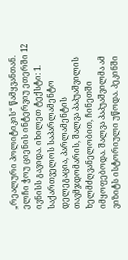„რეალური პოლიტიკის“ წამყვანთან. ელჩი ჭოუ ციენის ინტერვიუ ეთერში 12 ივნისს გავიდა. იხილეთ ტექსტი: 1. საქართველოს საპარლამენტო დელეგაცია, პარლამენტის თავმჯდომარის, შალვა პაპუაშვილის ხელმძღვანელობით, ჩინეთში იმყოფებოდა. შალვა პაპუაშვილმა ამ ვიზიტს ისტორიული უწოდა. პეკინში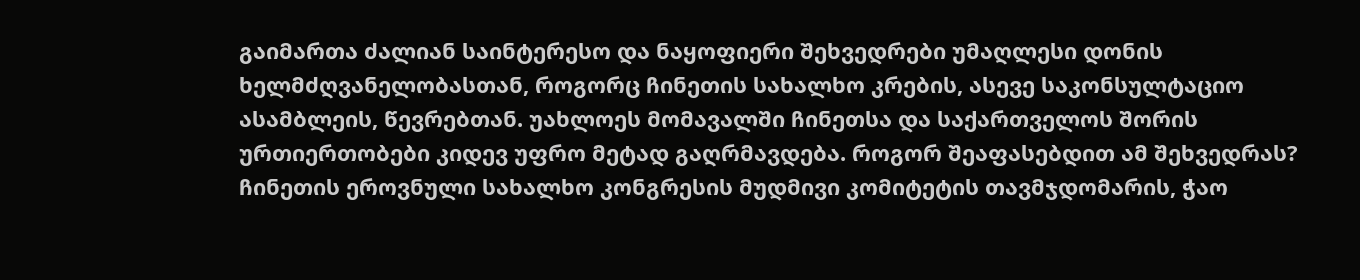გაიმართა ძალიან საინტერესო და ნაყოფიერი შეხვედრები უმაღლესი დონის ხელმძღვანელობასთან, როგორც ჩინეთის სახალხო კრების, ასევე საკონსულტაციო ასამბლეის, წევრებთან. უახლოეს მომავალში ჩინეთსა და საქართველოს შორის ურთიერთობები კიდევ უფრო მეტად გაღრმავდება. როგორ შეაფასებდით ამ შეხვედრას? ჩინეთის ეროვნული სახალხო კონგრესის მუდმივი კომიტეტის თავმჯდომარის, ჭაო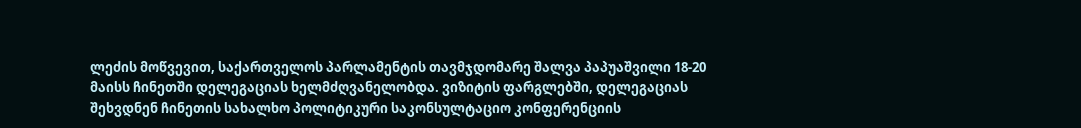ლეძის მოწვევით, საქართველოს პარლამენტის თავმჯდომარე შალვა პაპუაშვილი 18-20 მაისს ჩინეთში დელეგაციას ხელმძღვანელობდა. ვიზიტის ფარგლებში, დელეგაციას შეხვდნენ ჩინეთის სახალხო პოლიტიკური საკონსულტაციო კონფერენციის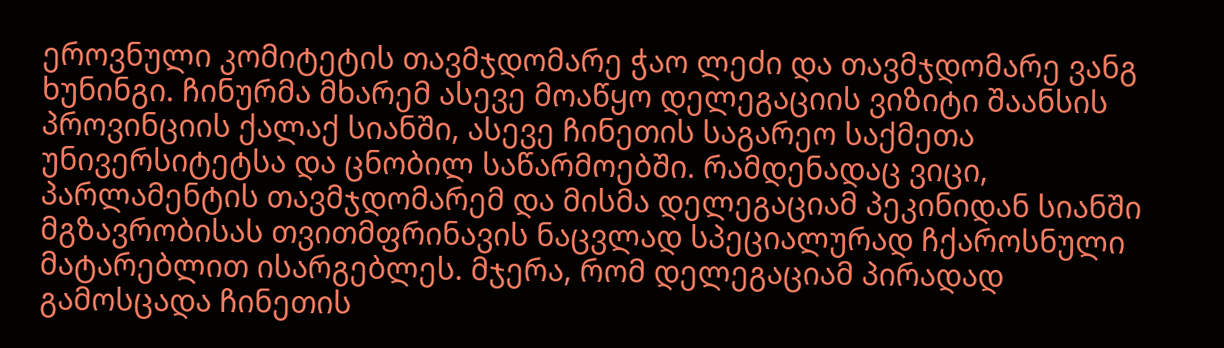ეროვნული კომიტეტის თავმჯდომარე ჭაო ლეძი და თავმჯდომარე ვანგ ხუნინგი. ჩინურმა მხარემ ასევე მოაწყო დელეგაციის ვიზიტი შაანსის პროვინციის ქალაქ სიანში, ასევე ჩინეთის საგარეო საქმეთა უნივერსიტეტსა და ცნობილ საწარმოებში. რამდენადაც ვიცი, პარლამენტის თავმჯდომარემ და მისმა დელეგაციამ პეკინიდან სიანში მგზავრობისას თვითმფრინავის ნაცვლად სპეციალურად ჩქაროსნული მატარებლით ისარგებლეს. მჯერა, რომ დელეგაციამ პირადად გამოსცადა ჩინეთის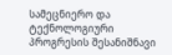სამეცნიერო და ტექნოლოგიური პროგრესის შესანიშნავი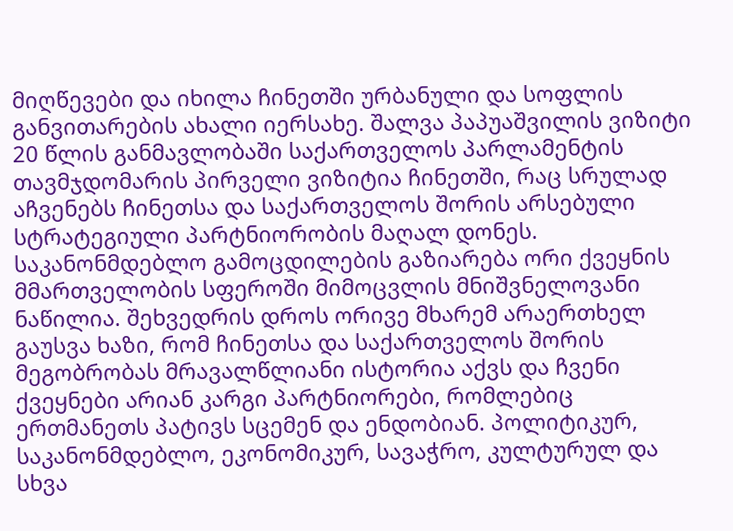მიღწევები და იხილა ჩინეთში ურბანული და სოფლის განვითარების ახალი იერსახე. შალვა პაპუაშვილის ვიზიტი 20 წლის განმავლობაში საქართველოს პარლამენტის თავმჯდომარის პირველი ვიზიტია ჩინეთში, რაც სრულად აჩვენებს ჩინეთსა და საქართველოს შორის არსებული სტრატეგიული პარტნიორობის მაღალ დონეს. საკანონმდებლო გამოცდილების გაზიარება ორი ქვეყნის მმართველობის სფეროში მიმოცვლის მნიშვნელოვანი ნაწილია. შეხვედრის დროს ორივე მხარემ არაერთხელ გაუსვა ხაზი, რომ ჩინეთსა და საქართველოს შორის მეგობრობას მრავალწლიანი ისტორია აქვს და ჩვენი ქვეყნები არიან კარგი პარტნიორები, რომლებიც ერთმანეთს პატივს სცემენ და ენდობიან. პოლიტიკურ, საკანონმდებლო, ეკონომიკურ, სავაჭრო, კულტურულ და სხვა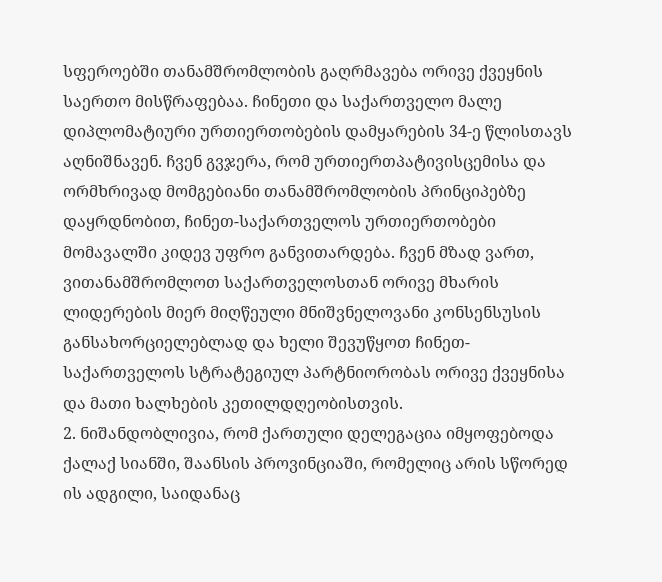სფეროებში თანამშრომლობის გაღრმავება ორივე ქვეყნის საერთო მისწრაფებაა. ჩინეთი და საქართველო მალე დიპლომატიური ურთიერთობების დამყარების 34-ე წლისთავს აღნიშნავენ. ჩვენ გვჯერა, რომ ურთიერთპატივისცემისა და ორმხრივად მომგებიანი თანამშრომლობის პრინციპებზე დაყრდნობით, ჩინეთ-საქართველოს ურთიერთობები მომავალში კიდევ უფრო განვითარდება. ჩვენ მზად ვართ, ვითანამშრომლოთ საქართველოსთან ორივე მხარის ლიდერების მიერ მიღწეული მნიშვნელოვანი კონსენსუსის განსახორციელებლად და ხელი შევუწყოთ ჩინეთ-საქართველოს სტრატეგიულ პარტნიორობას ორივე ქვეყნისა და მათი ხალხების კეთილდღეობისთვის.
2. ნიშანდობლივია, რომ ქართული დელეგაცია იმყოფებოდა ქალაქ სიანში, შაანსის პროვინციაში, რომელიც არის სწორედ ის ადგილი, საიდანაც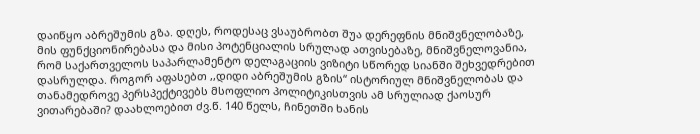დაიწყო აბრეშუმის გზა. დღეს, როდესაც ვსაუბრობთ შუა დერეფნის მნიშვნელობაზე, მის ფუნქციონირებასა და მისი პოტენციალის სრულად ათვისებაზე, მნიშვნელოვანია, რომ საქართველოს საპარლამენტო დელაგაციის ვიზიტი სწორედ სიანში შეხვედრებით დასრულდა. როგორ აფასებთ ,,დიდი აბრეშუმის გზის“ ისტორიულ მნიშვნელობას და თანამედროვე პერსპექტივებს მსოფლიო პოლიტიკისთვის ამ სრულიად ქაოსურ ვითარებაში? დაახლოებით ძვ.წ. 140 წელს, ჩინეთში ხანის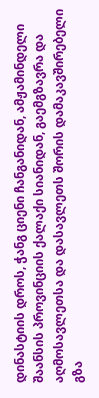დინასტიის დროს, ჭანგ ციენი ჩანგანიდან, ამჟამინდელი შაანსის პროვინციის ქალაქი სიანიდან, გაემგზავრა და აღმოსავლეთსა და დასავლეთს შორის დამაკავშირებელი გზა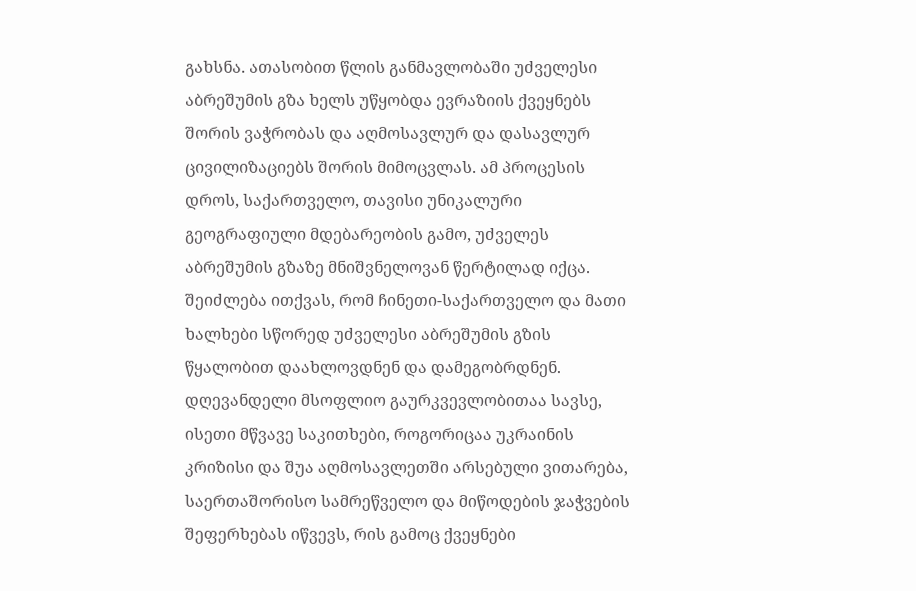გახსნა. ათასობით წლის განმავლობაში უძველესი აბრეშუმის გზა ხელს უწყობდა ევრაზიის ქვეყნებს შორის ვაჭრობას და აღმოსავლურ და დასავლურ ცივილიზაციებს შორის მიმოცვლას. ამ პროცესის დროს, საქართველო, თავისი უნიკალური გეოგრაფიული მდებარეობის გამო, უძველეს აბრეშუმის გზაზე მნიშვნელოვან წერტილად იქცა. შეიძლება ითქვას, რომ ჩინეთი-საქართველო და მათი ხალხები სწორედ უძველესი აბრეშუმის გზის წყალობით დაახლოვდნენ და დამეგობრდნენ. დღევანდელი მსოფლიო გაურკვევლობითაა სავსე, ისეთი მწვავე საკითხები, როგორიცაა უკრაინის კრიზისი და შუა აღმოსავლეთში არსებული ვითარება, საერთაშორისო სამრეწველო და მიწოდების ჯაჭვების შეფერხებას იწვევს, რის გამოც ქვეყნები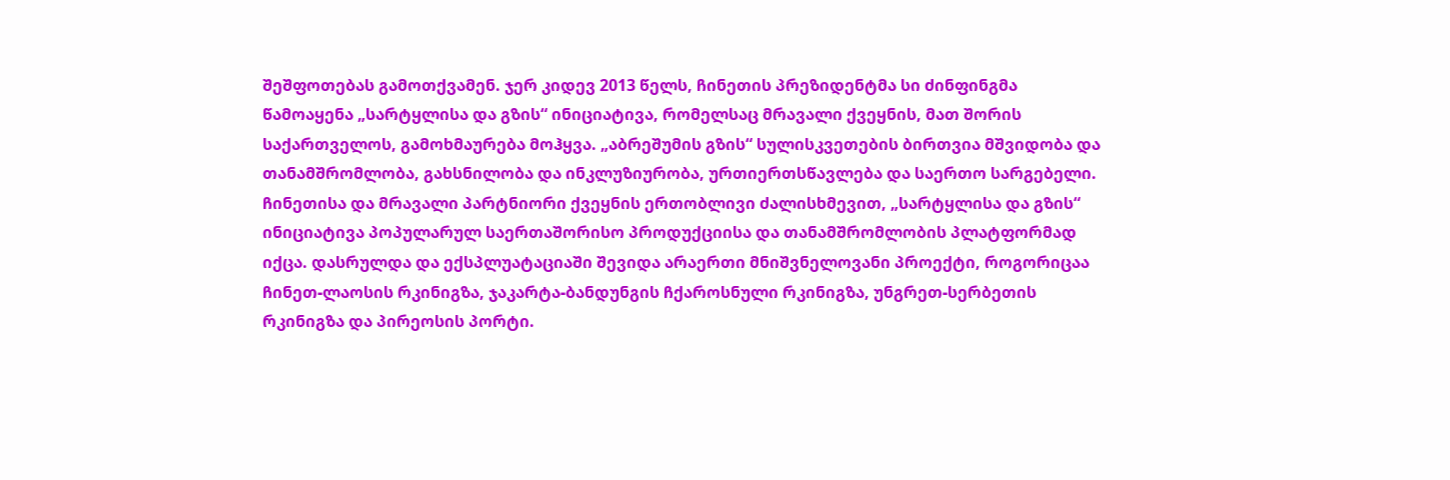შეშფოთებას გამოთქვამენ. ჯერ კიდევ 2013 წელს, ჩინეთის პრეზიდენტმა სი ძინფინგმა წამოაყენა „სარტყლისა და გზის“ ინიციატივა, რომელსაც მრავალი ქვეყნის, მათ შორის საქართველოს, გამოხმაურება მოჰყვა. „აბრეშუმის გზის“ სულისკვეთების ბირთვია მშვიდობა და თანამშრომლობა, გახსნილობა და ინკლუზიურობა, ურთიერთსწავლება და საერთო სარგებელი. ჩინეთისა და მრავალი პარტნიორი ქვეყნის ერთობლივი ძალისხმევით, „სარტყლისა და გზის“ ინიციატივა პოპულარულ საერთაშორისო პროდუქციისა და თანამშრომლობის პლატფორმად იქცა. დასრულდა და ექსპლუატაციაში შევიდა არაერთი მნიშვნელოვანი პროექტი, როგორიცაა ჩინეთ-ლაოსის რკინიგზა, ჯაკარტა-ბანდუნგის ჩქაროსნული რკინიგზა, უნგრეთ-სერბეთის რკინიგზა და პირეოსის პორტი.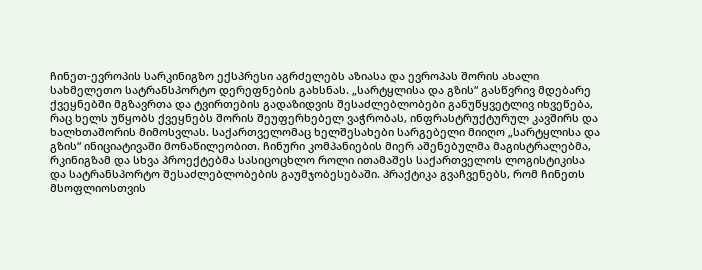ჩინეთ-ევროპის სარკინიგზო ექსპრესი აგრძელებს აზიასა და ევროპას შორის ახალი სახმელეთო სატრანსპორტო დერეფნების გახსნას. „სარტყლისა და გზის“ გასწვრივ მდებარე ქვეყნებში მგზავრთა და ტვირთების გადაზიდვის შესაძლებლობები განუწყვეტლივ იხვეწება, რაც ხელს უწყობს ქვეყნებს შორის შეუფერხებელ ვაჭრობას, ინფრასტრუქტურულ კავშირს და ხალხთაშორის მიმოსვლას. საქართველომაც ხელშესახები სარგებელი მიიღო „სარტყლისა და გზის“ ინიციატივაში მონაწილეობით. ჩინური კომპანიების მიერ აშენებულმა მაგისტრალებმა, რკინიგზამ და სხვა პროექტებმა სასიცოცხლო როლი ითამაშეს საქართველოს ლოგისტიკისა და სატრანსპორტო შესაძლებლობების გაუმჯობესებაში. პრაქტიკა გვაჩვენებს, რომ ჩინეთს მსოფლიოსთვის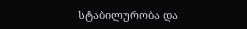სტაბილურობა და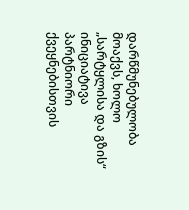დარწმუნებულობა მოაქვს, ხოლო „სარტყლისა და გზის“ ინიციატივა პარტნიორი ქვეყნებისთვის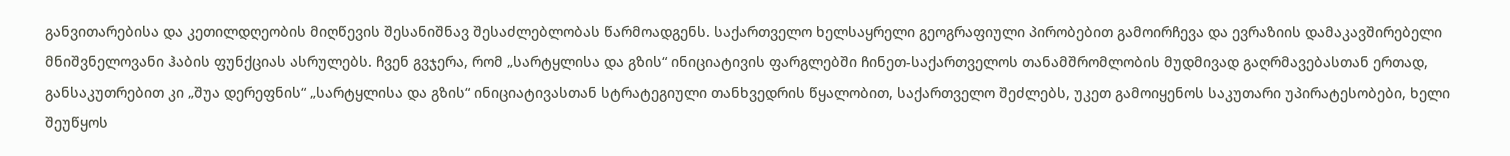განვითარებისა და კეთილდღეობის მიღწევის შესანიშნავ შესაძლებლობას წარმოადგენს. საქართველო ხელსაყრელი გეოგრაფიული პირობებით გამოირჩევა და ევრაზიის დამაკავშირებელი მნიშვნელოვანი ჰაბის ფუნქციას ასრულებს. ჩვენ გვჯერა, რომ „სარტყლისა და გზის“ ინიციატივის ფარგლებში ჩინეთ-საქართველოს თანამშრომლობის მუდმივად გაღრმავებასთან ერთად, განსაკუთრებით კი „შუა დერეფნის“ „სარტყლისა და გზის“ ინიციატივასთან სტრატეგიული თანხვედრის წყალობით, საქართველო შეძლებს, უკეთ გამოიყენოს საკუთარი უპირატესობები, ხელი შეუწყოს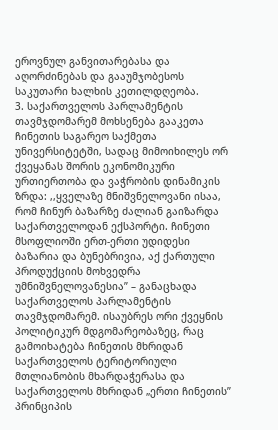ეროვნულ განვითარებასა და აღორძინებას და გააუმჯობესოს საკუთარი ხალხის კეთილდღეობა.
3. საქართველოს პარლამენტის თავმჯდომარემ მოხსენება გააკეთა ჩინეთის საგარეო საქმეთა უნივერსიტეტში, სადაც მიმოიხილეს ორ ქვეყანას შორის ეკონომიკური ურთიერთობა და ვაჭრობის დინამიკის ზრდა: ,,ყველაზე მნიშვნელოვანი ისაა, რომ ჩინურ ბაზარზე ძალიან გაიზარდა საქართველოდან ექსპორტი. ჩინეთი მსოფლიოში ერთ-ერთი უდიდესი ბაზარია და ბუნებრივია, აქ ქართული პროდუქციის მოხვედრა უმნიშვნელოვანესია” – განაცხადა საქართველოს პარლამენტის თავმჯდომარემ. ისაუბრეს ორი ქვეყნის პოლიტიკურ მდგომარეობაზეც, რაც გამოიხატება ჩინეთის მხრიდან საქართველოს ტერიტორიული მთლიანობის მხარდაჭერასა და საქართველოს მხრიდან „ერთი ჩინეთის” პრინციპის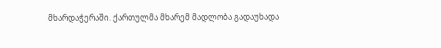მხარდაჭერაში. ქართულმა მხარემ მადლობა გადაუხადა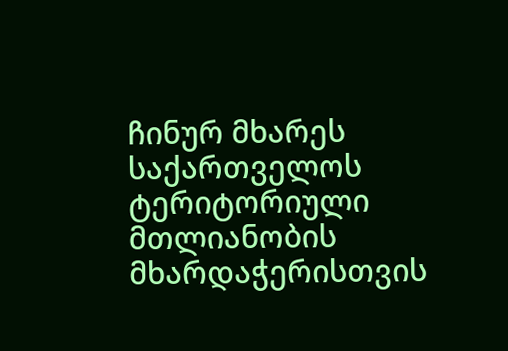ჩინურ მხარეს საქართველოს ტერიტორიული მთლიანობის მხარდაჭერისთვის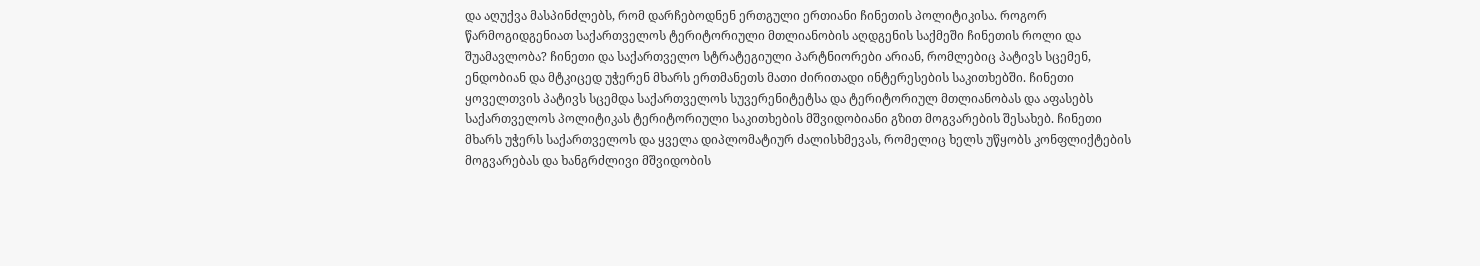და აღუქვა მასპინძლებს, რომ დარჩებოდნენ ერთგული ერთიანი ჩინეთის პოლიტიკისა. როგორ წარმოგიდგენიათ საქართველოს ტერიტორიული მთლიანობის აღდგენის საქმეში ჩინეთის როლი და შუამავლობა? ჩინეთი და საქართველო სტრატეგიული პარტნიორები არიან, რომლებიც პატივს სცემენ, ენდობიან და მტკიცედ უჭერენ მხარს ერთმანეთს მათი ძირითადი ინტერესების საკითხებში. ჩინეთი ყოველთვის პატივს სცემდა საქართველოს სუვერენიტეტსა და ტერიტორიულ მთლიანობას და აფასებს საქართველოს პოლიტიკას ტერიტორიული საკითხების მშვიდობიანი გზით მოგვარების შესახებ. ჩინეთი მხარს უჭერს საქართველოს და ყველა დიპლომატიურ ძალისხმევას, რომელიც ხელს უწყობს კონფლიქტების მოგვარებას და ხანგრძლივი მშვიდობის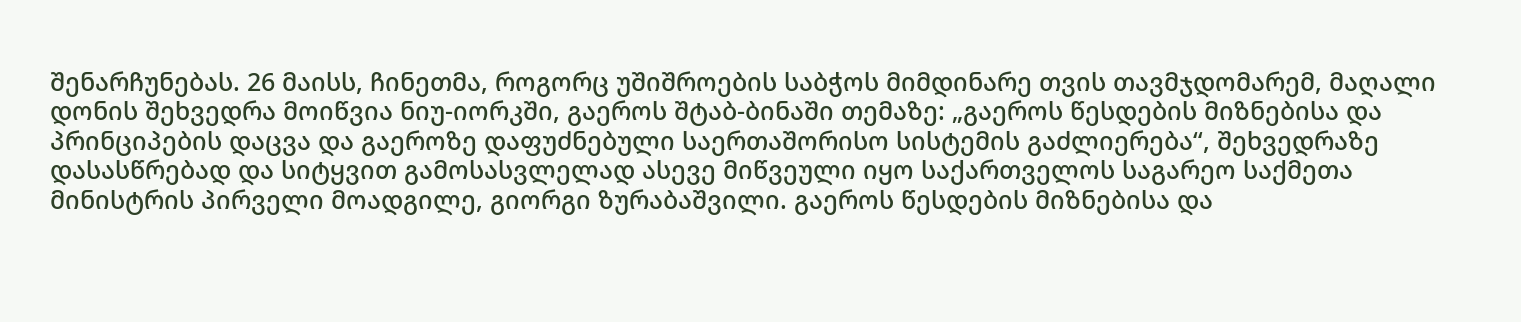შენარჩუნებას. 26 მაისს, ჩინეთმა, როგორც უშიშროების საბჭოს მიმდინარე თვის თავმჯდომარემ, მაღალი დონის შეხვედრა მოიწვია ნიუ-იორკში, გაეროს შტაბ-ბინაში თემაზე: „გაეროს წესდების მიზნებისა და პრინციპების დაცვა და გაეროზე დაფუძნებული საერთაშორისო სისტემის გაძლიერება“, შეხვედრაზე დასასწრებად და სიტყვით გამოსასვლელად ასევე მიწვეული იყო საქართველოს საგარეო საქმეთა მინისტრის პირველი მოადგილე, გიორგი ზურაბაშვილი. გაეროს წესდების მიზნებისა და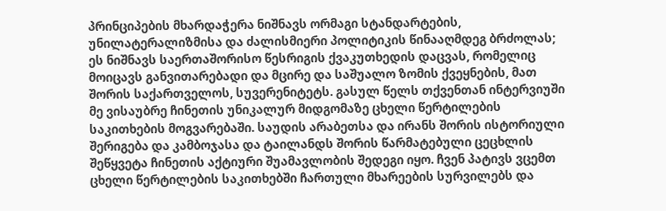პრინციპების მხარდაჭერა ნიშნავს ორმაგი სტანდარტების, უნილატერალიზმისა და ძალისმიერი პოლიტიკის წინააღმდეგ ბრძოლას; ეს ნიშნავს საერთაშორისო წესრიგის ქვაკუთხედის დაცვას, რომელიც მოიცავს განვითარებადი და მცირე და საშუალო ზომის ქვეყნების, მათ შორის საქართველოს, სუვერენიტეტს. გასულ წელს თქვენთან ინტერვიუში მე ვისაუბრე ჩინეთის უნიკალურ მიდგომაზე ცხელი წერტილების საკითხების მოგვარებაში. საუდის არაბეთსა და ირანს შორის ისტორიული შერიგება და კამბოჯასა და ტაილანდს შორის წარმატებული ცეცხლის შეწყვეტა ჩინეთის აქტიური შუამავლობის შედეგი იყო. ჩვენ პატივს ვცემთ ცხელი წერტილების საკითხებში ჩართული მხარეების სურვილებს და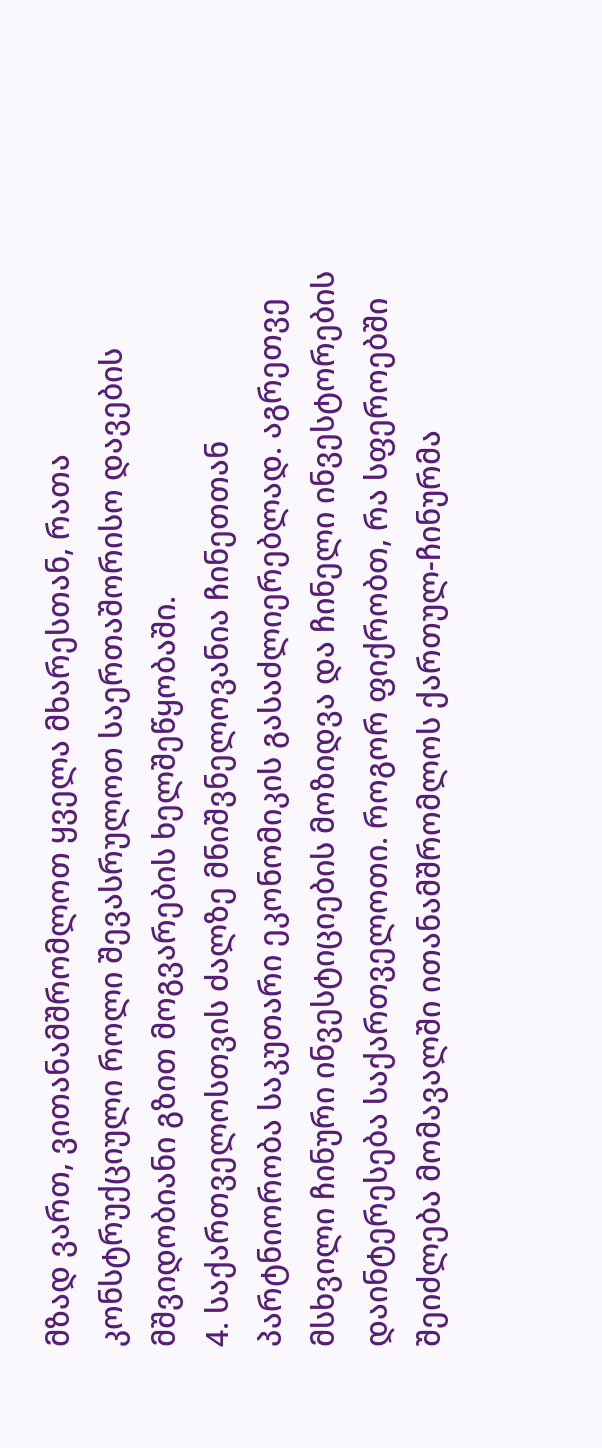მზად ვართ, ვითანამშრომლოთ ყველა მხარესთან, რათა კონსტრუქციული როლი შევასრულოთ საერთაშორისო დავების მშვიდობიანი გზით მოგვარების ხელშეწყობაში.
4. საქართველოსთვის ძალზე მნიშვნელოვანია ჩინეთთან პარტნიორობა საკუთარი ეკონომიკის გასაძლიერებლად. აგრეთვე მსხვილი ჩინური ინვესტიციების მოზიდვა და ჩინელი ინვესტორების დაინტერესება საქართველოთი. როგორ ფიქრობთ, რა სფეროებში შეიძლება მომავალში ითანამშრომლოს ქართულ-ჩინურმა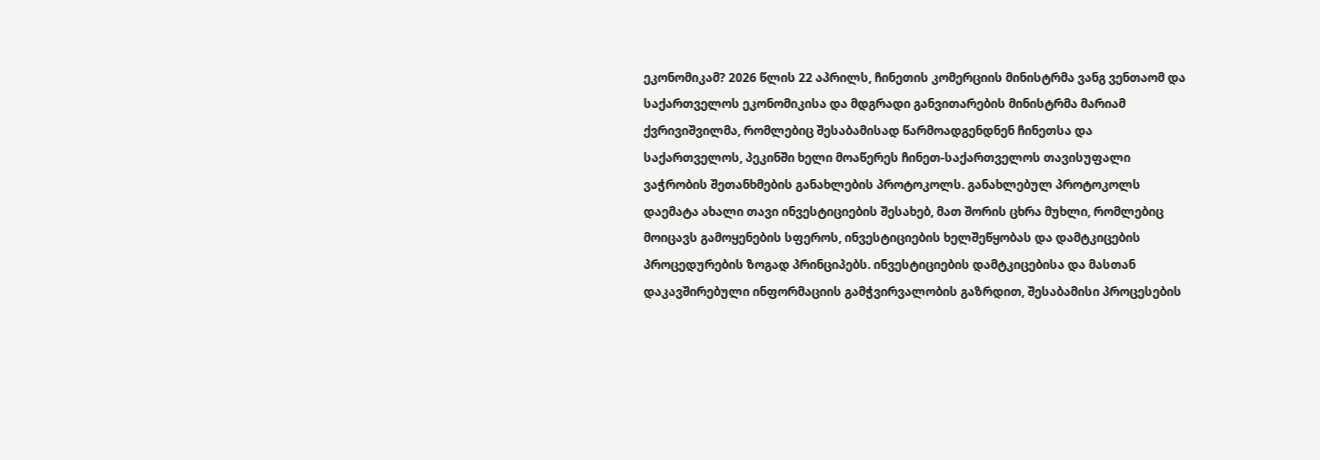ეკონომიკამ? 2026 წლის 22 აპრილს, ჩინეთის კომერციის მინისტრმა ვანგ ვენთაომ და საქართველოს ეკონომიკისა და მდგრადი განვითარების მინისტრმა მარიამ ქვრივიშვილმა, რომლებიც შესაბამისად წარმოადგენდნენ ჩინეთსა და საქართველოს, პეკინში ხელი მოაწერეს ჩინეთ-საქართველოს თავისუფალი ვაჭრობის შეთანხმების განახლების პროტოკოლს. განახლებულ პროტოკოლს დაემატა ახალი თავი ინვესტიციების შესახებ, მათ შორის ცხრა მუხლი, რომლებიც მოიცავს გამოყენების სფეროს, ინვესტიციების ხელშეწყობას და დამტკიცების პროცედურების ზოგად პრინციპებს. ინვესტიციების დამტკიცებისა და მასთან დაკავშირებული ინფორმაციის გამჭვირვალობის გაზრდით, შესაბამისი პროცესების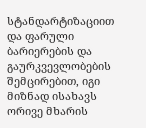სტანდარტიზაციით და ფარული ბარიერების და გაურკვევლობების შემცირებით, იგი მიზნად ისახავს ორივე მხარის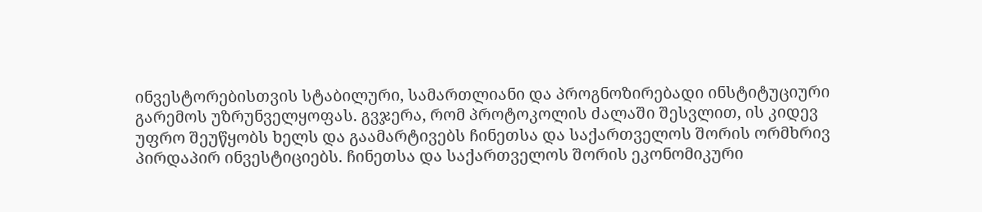ინვესტორებისთვის სტაბილური, სამართლიანი და პროგნოზირებადი ინსტიტუციური გარემოს უზრუნველყოფას. გვჯერა, რომ პროტოკოლის ძალაში შესვლით, ის კიდევ უფრო შეუწყობს ხელს და გაამარტივებს ჩინეთსა და საქართველოს შორის ორმხრივ პირდაპირ ინვესტიციებს. ჩინეთსა და საქართველოს შორის ეკონომიკური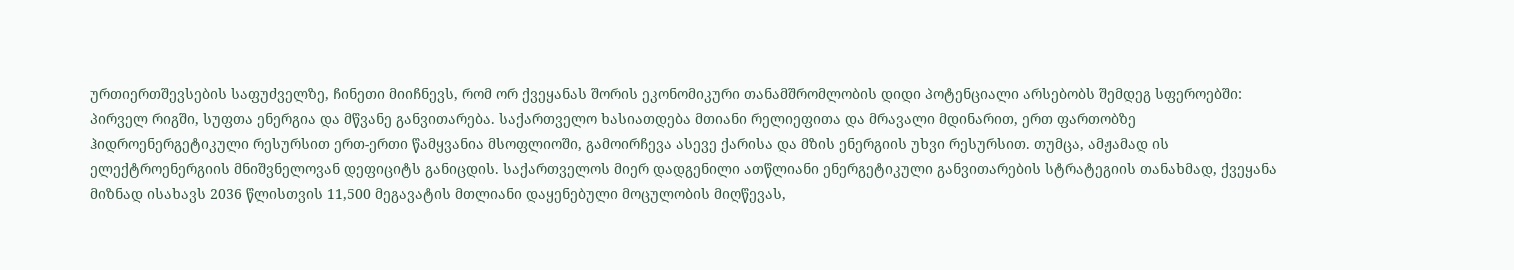ურთიერთშევსების საფუძველზე, ჩინეთი მიიჩნევს, რომ ორ ქვეყანას შორის ეკონომიკური თანამშრომლობის დიდი პოტენციალი არსებობს შემდეგ სფეროებში: პირველ რიგში, სუფთა ენერგია და მწვანე განვითარება. საქართველო ხასიათდება მთიანი რელიეფითა და მრავალი მდინარით, ერთ ფართობზე ჰიდროენერგეტიკული რესურსით ერთ-ერთი წამყვანია მსოფლიოში, გამოირჩევა ასევე ქარისა და მზის ენერგიის უხვი რესურსით. თუმცა, ამჟამად ის ელექტროენერგიის მნიშვნელოვან დეფიციტს განიცდის. საქართველოს მიერ დადგენილი ათწლიანი ენერგეტიკული განვითარების სტრატეგიის თანახმად, ქვეყანა მიზნად ისახავს 2036 წლისთვის 11,500 მეგავატის მთლიანი დაყენებული მოცულობის მიღწევას,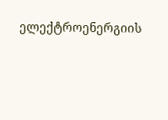ელექტროენერგიის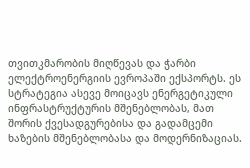თვითკმარობის მიღწევას და ჭარბი ელექტროენერგიის ევროპაში ექსპორტს. ეს სტრატეგია ასევე მოიცავს ენერგეტიკული ინფრასტრუქტურის მშენებლობას, მათ შორის ქვესადგურებისა და გადამცემი ხაზების მშენებლობასა და მოდერნიზაციას.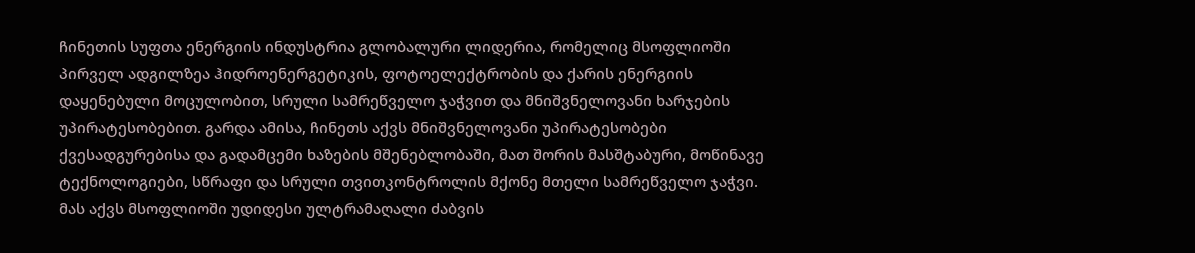ჩინეთის სუფთა ენერგიის ინდუსტრია გლობალური ლიდერია, რომელიც მსოფლიოში პირველ ადგილზეა ჰიდროენერგეტიკის, ფოტოელექტრობის და ქარის ენერგიის დაყენებული მოცულობით, სრული სამრეწველო ჯაჭვით და მნიშვნელოვანი ხარჯების უპირატესობებით. გარდა ამისა, ჩინეთს აქვს მნიშვნელოვანი უპირატესობები ქვესადგურებისა და გადამცემი ხაზების მშენებლობაში, მათ შორის მასშტაბური, მოწინავე ტექნოლოგიები, სწრაფი და სრული თვითკონტროლის მქონე მთელი სამრეწველო ჯაჭვი. მას აქვს მსოფლიოში უდიდესი ულტრამაღალი ძაბვის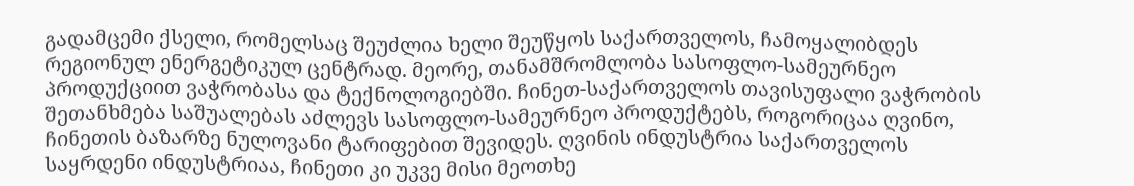გადამცემი ქსელი, რომელსაც შეუძლია ხელი შეუწყოს საქართველოს, ჩამოყალიბდეს რეგიონულ ენერგეტიკულ ცენტრად. მეორე, თანამშრომლობა სასოფლო-სამეურნეო პროდუქციით ვაჭრობასა და ტექნოლოგიებში. ჩინეთ-საქართველოს თავისუფალი ვაჭრობის შეთანხმება საშუალებას აძლევს სასოფლო-სამეურნეო პროდუქტებს, როგორიცაა ღვინო, ჩინეთის ბაზარზე ნულოვანი ტარიფებით შევიდეს. ღვინის ინდუსტრია საქართველოს საყრდენი ინდუსტრიაა, ჩინეთი კი უკვე მისი მეოთხე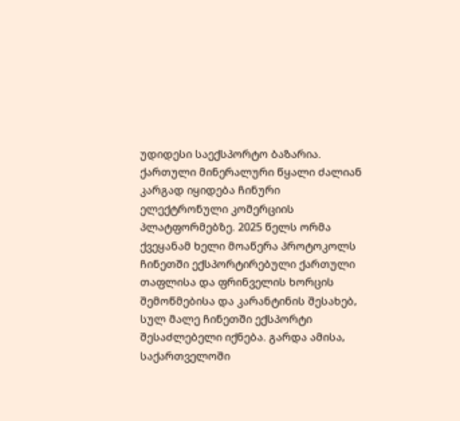უდიდესი საექსპორტო ბაზარია. ქართული მინერალური წყალი ძალიან კარგად იყიდება ჩინური ელექტრონული კომერციის პლატფორმებზე. 2025 წელს ორმა ქვეყანამ ხელი მოაწერა პროტოკოლს ჩინეთში ექსპორტირებული ქართული თაფლისა და ფრინველის ხორცის შემოწმებისა და კარანტინის შესახებ, სულ მალე ჩინეთში ექსპორტი შესაძლებელი იქნება. გარდა ამისა, საქართველოში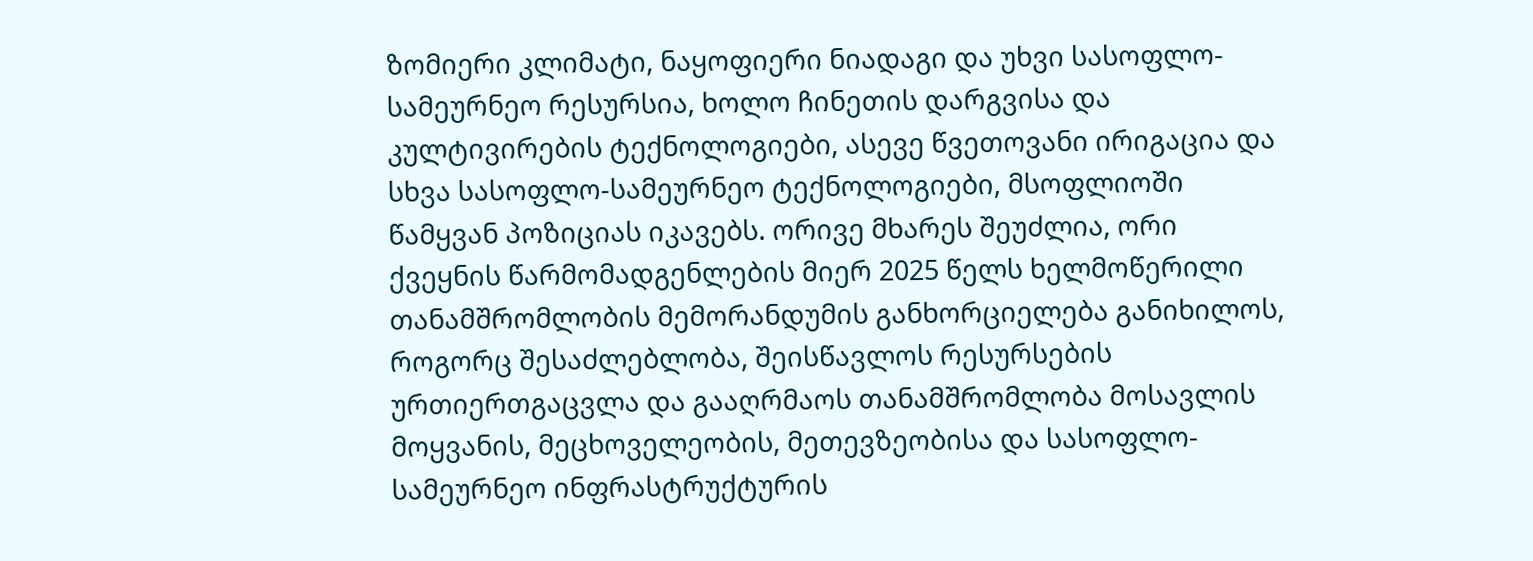ზომიერი კლიმატი, ნაყოფიერი ნიადაგი და უხვი სასოფლო-სამეურნეო რესურსია, ხოლო ჩინეთის დარგვისა და კულტივირების ტექნოლოგიები, ასევე წვეთოვანი ირიგაცია და სხვა სასოფლო-სამეურნეო ტექნოლოგიები, მსოფლიოში წამყვან პოზიციას იკავებს. ორივე მხარეს შეუძლია, ორი ქვეყნის წარმომადგენლების მიერ 2025 წელს ხელმოწერილი თანამშრომლობის მემორანდუმის განხორციელება განიხილოს, როგორც შესაძლებლობა, შეისწავლოს რესურსების ურთიერთგაცვლა და გააღრმაოს თანამშრომლობა მოსავლის მოყვანის, მეცხოველეობის, მეთევზეობისა და სასოფლო-სამეურნეო ინფრასტრუქტურის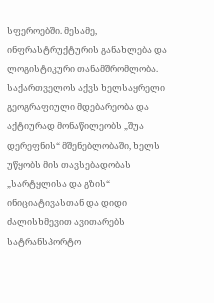სფეროებში. მესამე, ინფრასტრუქტურის განახლება და ლოგისტიკური თანამშრომლობა. საქართველოს აქვს ხელსაყრელი გეოგრაფიული მდებარეობა და აქტიურად მონაწილეობს „შუა დერეფნის“ მშენებლობაში, ხელს უწყობს მის თავსებადობას „სარტყლისა და გზის“ ინიციატივასთან და დიდი ძალისხმევით ავითარებს სატრანსპორტო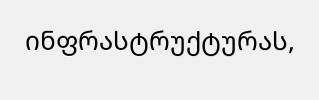ინფრასტრუქტურას,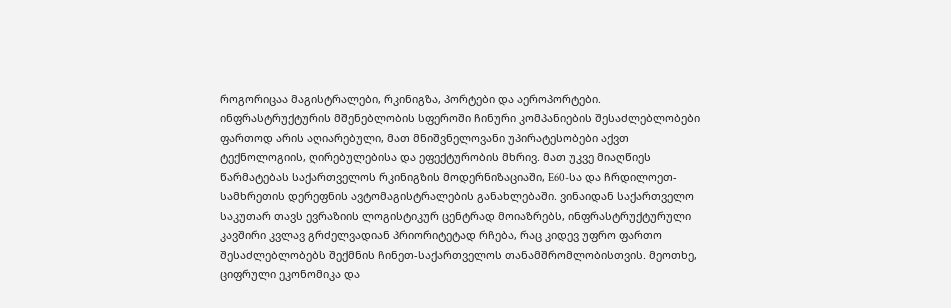როგორიცაა მაგისტრალები, რკინიგზა, პორტები და აეროპორტები. ინფრასტრუქტურის მშენებლობის სფეროში ჩინური კომპანიების შესაძლებლობები ფართოდ არის აღიარებული, მათ მნიშვნელოვანი უპირატესობები აქვთ ტექნოლოგიის, ღირებულებისა და ეფექტურობის მხრივ. მათ უკვე მიაღწიეს წარმატებას საქართველოს რკინიგზის მოდერნიზაციაში, E60-სა და ჩრდილოეთ-სამხრეთის დერეფნის ავტომაგისტრალების განახლებაში. ვინაიდან საქართველო საკუთარ თავს ევრაზიის ლოგისტიკურ ცენტრად მოიაზრებს, ინფრასტრუქტურული კავშირი კვლავ გრძელვადიან პრიორიტეტად რჩება, რაც კიდევ უფრო ფართო შესაძლებლობებს შექმნის ჩინეთ-საქართველოს თანამშრომლობისთვის. მეოთხე, ციფრული ეკონომიკა და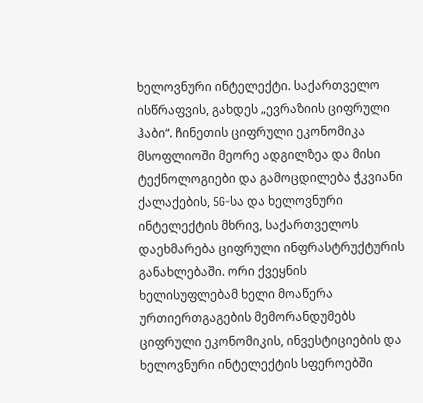ხელოვნური ინტელექტი. საქართველო ისწრაფვის, გახდეს „ევრაზიის ციფრული ჰაბი“. ჩინეთის ციფრული ეკონომიკა მსოფლიოში მეორე ადგილზეა და მისი ტექნოლოგიები და გამოცდილება ჭკვიანი ქალაქების, 5G-სა და ხელოვნური ინტელექტის მხრივ, საქართველოს დაეხმარება ციფრული ინფრასტრუქტურის განახლებაში. ორი ქვეყნის ხელისუფლებამ ხელი მოაწერა ურთიერთგაგების მემორანდუმებს ციფრული ეკონომიკის, ინვესტიციების და ხელოვნური ინტელექტის სფეროებში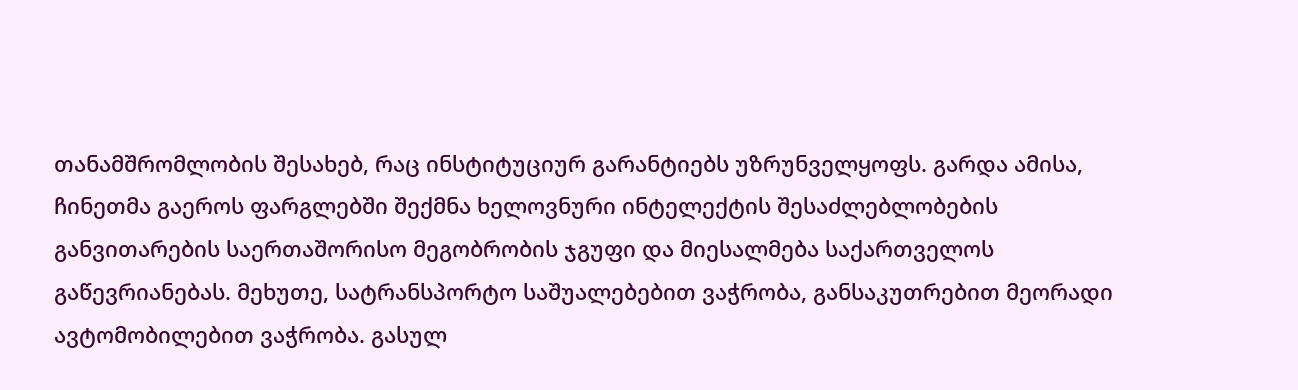თანამშრომლობის შესახებ, რაც ინსტიტუციურ გარანტიებს უზრუნველყოფს. გარდა ამისა, ჩინეთმა გაეროს ფარგლებში შექმნა ხელოვნური ინტელექტის შესაძლებლობების განვითარების საერთაშორისო მეგობრობის ჯგუფი და მიესალმება საქართველოს გაწევრიანებას. მეხუთე, სატრანსპორტო საშუალებებით ვაჭრობა, განსაკუთრებით მეორადი ავტომობილებით ვაჭრობა. გასულ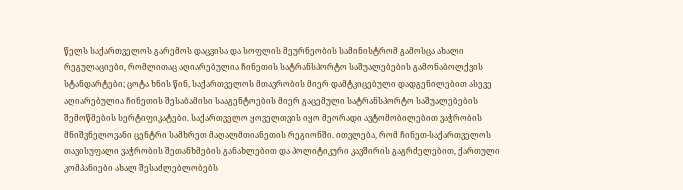წელს საქართველოს გარემოს დაცვისა და სოფლის მეურნეობის სამინისტრომ გამოსცა ახალი რეგულაციები, რომლითაც აღიარებულია ჩინეთის სატრანსპორტო საშუალებების გამონაბოლქვის სტანდარტები; ცოტა ხნის წინ, საქართველოს მთავრობის მიერ დამტკიცებული დადგენილებით ასევე აღიარებულია ჩინეთის შესაბამისი სააგენტოების მიერ გაცემული სატრანსპორტო საშუალებების შემოწმების სერტიფიკატები. საქართველო ყოველთვის იყო მეორადი ავტომობილებით ვაჭრობის მნიშვნელოვანი ცენტრი სამხრეთ მაღალმთიანეთის რეგიონში. ითვლება, რომ ჩინეთ-საქართველოს თავისუფალი ვაჭრობის შეთანხმების განახლებით და პოლიტიკური კავშირის გაგრძელებით, ქართული კომპანიები ახალ შესაძლებლობებს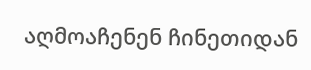აღმოაჩენენ ჩინეთიდან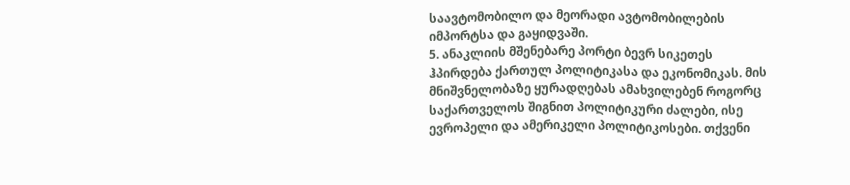საავტომობილო და მეორადი ავტომობილების იმპორტსა და გაყიდვაში.
5. ანაკლიის მშენებარე პორტი ბევრ სიკეთეს ჰპირდება ქართულ პოლიტიკასა და ეკონომიკას. მის მნიშვნელობაზე ყურადღებას ამახვილებენ როგორც საქართველოს შიგნით პოლიტიკური ძალები, ისე ევროპელი და ამერიკელი პოლიტიკოსები. თქვენი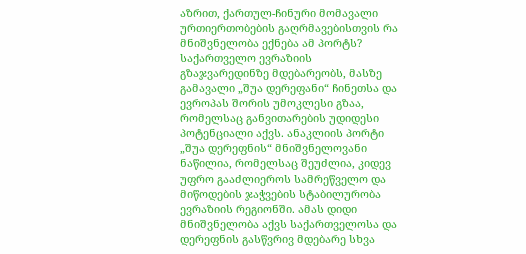აზრით, ქართულ-ჩინური მომავალი ურთიერთობების გაღრმავებისთვის რა მნიშვნელობა ექნება ამ პორტს? საქართველო ევრაზიის გზაჯვარედინზე მდებარეობს, მასზე გამავალი „შუა დერეფანი“ ჩინეთსა და ევროპას შორის უმოკლესი გზაა, რომელსაც განვითარების უდიდესი პოტენციალი აქვს. ანაკლიის პორტი „შუა დერეფნის“ მნიშვნელოვანი ნაწილია, რომელსაც შეუძლია, კიდევ უფრო გააძლიეროს სამრეწველო და მიწოდების ჯაჭვების სტაბილურობა ევრაზიის რეგიონში. ამას დიდი მნიშვნელობა აქვს საქართველოსა და დერეფნის გასწვრივ მდებარე სხვა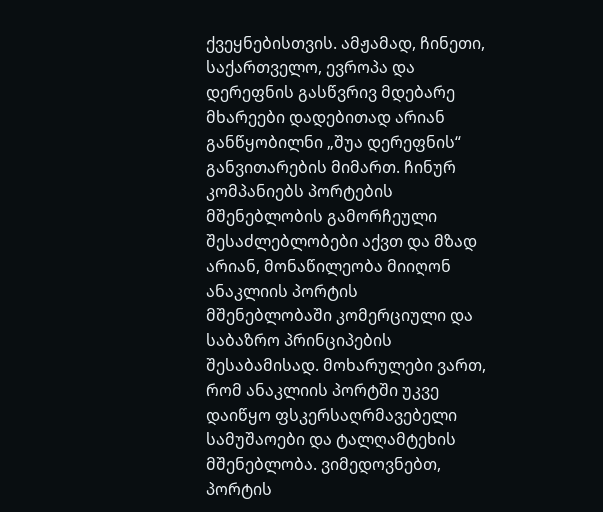ქვეყნებისთვის. ამჟამად, ჩინეთი, საქართველო, ევროპა და დერეფნის გასწვრივ მდებარე მხარეები დადებითად არიან განწყობილნი „შუა დერეფნის“ განვითარების მიმართ. ჩინურ კომპანიებს პორტების მშენებლობის გამორჩეული შესაძლებლობები აქვთ და მზად არიან, მონაწილეობა მიიღონ ანაკლიის პორტის მშენებლობაში კომერციული და საბაზრო პრინციპების შესაბამისად. მოხარულები ვართ, რომ ანაკლიის პორტში უკვე დაიწყო ფსკერსაღრმავებელი სამუშაოები და ტალღამტეხის მშენებლობა. ვიმედოვნებთ, პორტის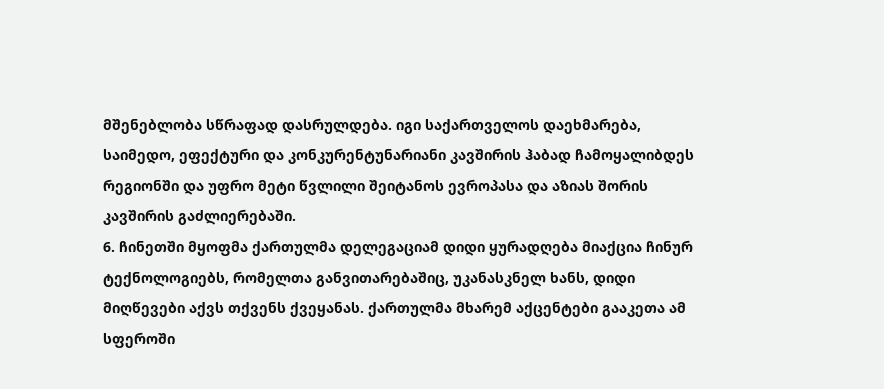მშენებლობა სწრაფად დასრულდება. იგი საქართველოს დაეხმარება, საიმედო, ეფექტური და კონკურენტუნარიანი კავშირის ჰაბად ჩამოყალიბდეს რეგიონში და უფრო მეტი წვლილი შეიტანოს ევროპასა და აზიას შორის კავშირის გაძლიერებაში.
6. ჩინეთში მყოფმა ქართულმა დელეგაციამ დიდი ყურადღება მიაქცია ჩინურ ტექნოლოგიებს, რომელთა განვითარებაშიც, უკანასკნელ ხანს, დიდი მიღწევები აქვს თქვენს ქვეყანას. ქართულმა მხარემ აქცენტები გააკეთა ამ სფეროში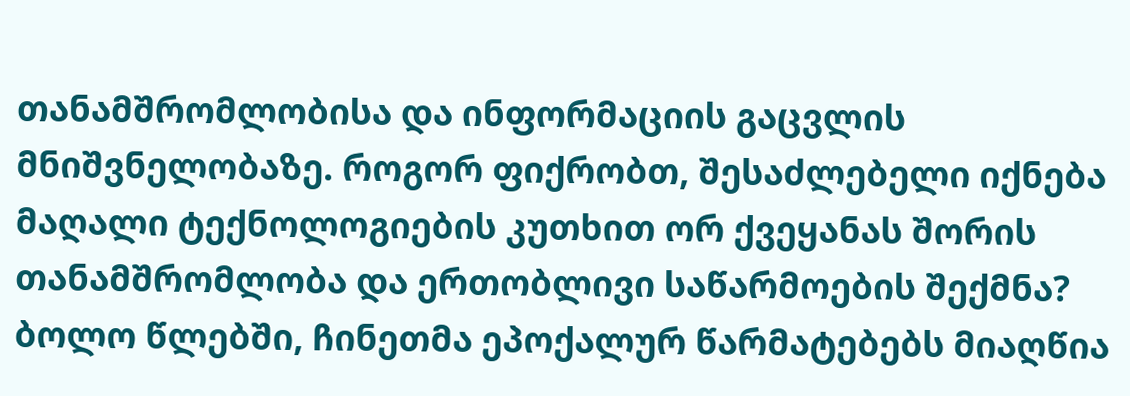თანამშრომლობისა და ინფორმაციის გაცვლის მნიშვნელობაზე. როგორ ფიქრობთ, შესაძლებელი იქნება მაღალი ტექნოლოგიების კუთხით ორ ქვეყანას შორის თანამშრომლობა და ერთობლივი საწარმოების შექმნა? ბოლო წლებში, ჩინეთმა ეპოქალურ წარმატებებს მიაღწია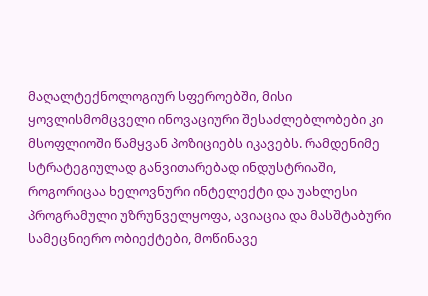მაღალტექნოლოგიურ სფეროებში, მისი ყოვლისმომცველი ინოვაციური შესაძლებლობები კი მსოფლიოში წამყვან პოზიციებს იკავებს. რამდენიმე სტრატეგიულად განვითარებად ინდუსტრიაში, როგორიცაა ხელოვნური ინტელექტი და უახლესი პროგრამული უზრუნველყოფა, ავიაცია და მასშტაბური სამეცნიერო ობიექტები, მოწინავე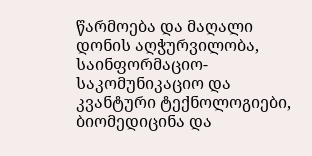წარმოება და მაღალი დონის აღჭურვილობა, საინფორმაციო-საკომუნიკაციო და კვანტური ტექნოლოგიები, ბიომედიცინა და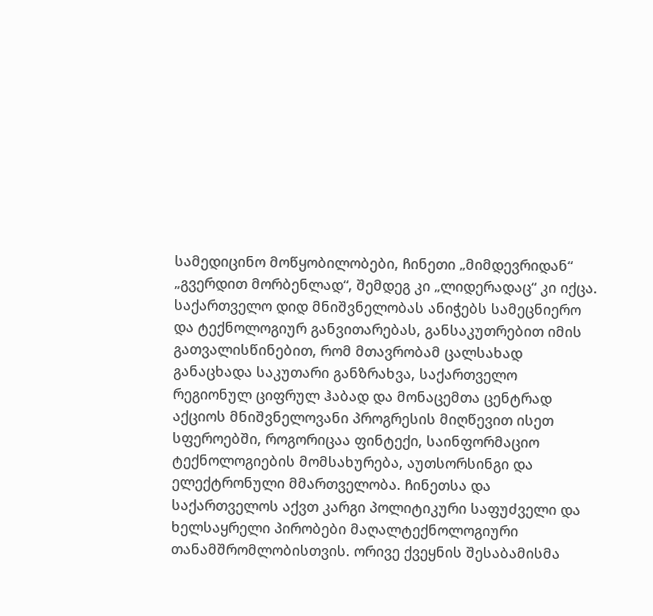სამედიცინო მოწყობილობები, ჩინეთი „მიმდევრიდან“ „გვერდით მორბენლად“, შემდეგ კი „ლიდერადაც“ კი იქცა. საქართველო დიდ მნიშვნელობას ანიჭებს სამეცნიერო და ტექნოლოგიურ განვითარებას, განსაკუთრებით იმის გათვალისწინებით, რომ მთავრობამ ცალსახად განაცხადა საკუთარი განზრახვა, საქართველო რეგიონულ ციფრულ ჰაბად და მონაცემთა ცენტრად აქციოს მნიშვნელოვანი პროგრესის მიღწევით ისეთ სფეროებში, როგორიცაა ფინტექი, საინფორმაციო ტექნოლოგიების მომსახურება, აუთსორსინგი და ელექტრონული მმართველობა. ჩინეთსა და საქართველოს აქვთ კარგი პოლიტიკური საფუძველი და ხელსაყრელი პირობები მაღალტექნოლოგიური თანამშრომლობისთვის. ორივე ქვეყნის შესაბამისმა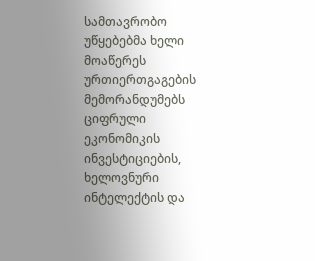სამთავრობო უწყებებმა ხელი მოაწერეს ურთიერთგაგების მემორანდუმებს ციფრული ეკონომიკის ინვესტიციების, ხელოვნური ინტელექტის და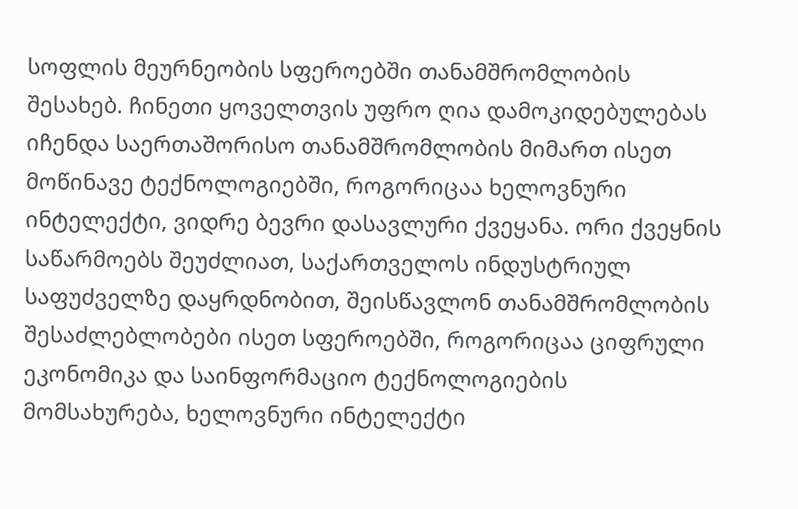სოფლის მეურნეობის სფეროებში თანამშრომლობის შესახებ. ჩინეთი ყოველთვის უფრო ღია დამოკიდებულებას იჩენდა საერთაშორისო თანამშრომლობის მიმართ ისეთ მოწინავე ტექნოლოგიებში, როგორიცაა ხელოვნური ინტელექტი, ვიდრე ბევრი დასავლური ქვეყანა. ორი ქვეყნის საწარმოებს შეუძლიათ, საქართველოს ინდუსტრიულ საფუძველზე დაყრდნობით, შეისწავლონ თანამშრომლობის შესაძლებლობები ისეთ სფეროებში, როგორიცაა ციფრული ეკონომიკა და საინფორმაციო ტექნოლოგიების მომსახურება, ხელოვნური ინტელექტი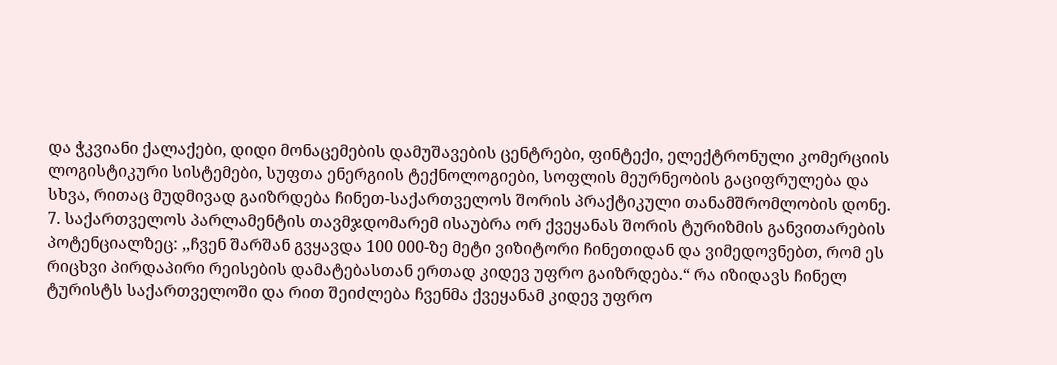და ჭკვიანი ქალაქები, დიდი მონაცემების დამუშავების ცენტრები, ფინტექი, ელექტრონული კომერციის ლოგისტიკური სისტემები, სუფთა ენერგიის ტექნოლოგიები, სოფლის მეურნეობის გაციფრულება და სხვა, რითაც მუდმივად გაიზრდება ჩინეთ-საქართველოს შორის პრაქტიკული თანამშრომლობის დონე.
7. საქართველოს პარლამენტის თავმჯდომარემ ისაუბრა ორ ქვეყანას შორის ტურიზმის განვითარების პოტენციალზეც: ,,ჩვენ შარშან გვყავდა 100 000-ზე მეტი ვიზიტორი ჩინეთიდან და ვიმედოვნებთ, რომ ეს რიცხვი პირდაპირი რეისების დამატებასთან ერთად კიდევ უფრო გაიზრდება.“ რა იზიდავს ჩინელ ტურისტს საქართველოში და რით შეიძლება ჩვენმა ქვეყანამ კიდევ უფრო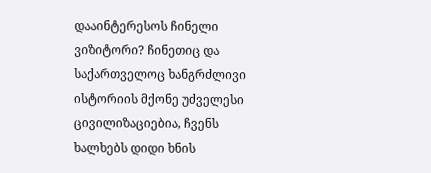დააინტერესოს ჩინელი ვიზიტორი? ჩინეთიც და საქართველოც ხანგრძლივი ისტორიის მქონე უძველესი ცივილიზაციებია, ჩვენს ხალხებს დიდი ხნის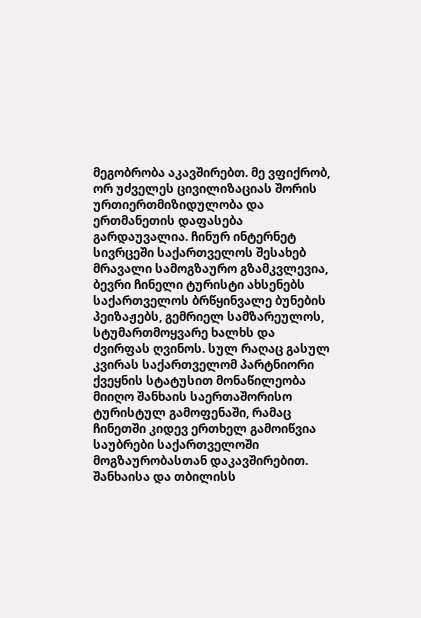მეგობრობა აკავშირებთ. მე ვფიქრობ, ორ უძველეს ცივილიზაციას შორის ურთიერთმიზიდულობა და ერთმანეთის დაფასება გარდაუვალია. ჩინურ ინტერნეტ სივრცეში საქართველოს შესახებ მრავალი სამოგზაურო გზამკვლევია, ბევრი ჩინელი ტურისტი ახსენებს საქართველოს ბრწყინვალე ბუნების პეიზაჟებს, გემრიელ სამზარეულოს, სტუმართმოყვარე ხალხს და ძვირფას ღვინოს. სულ რაღაც გასულ კვირას საქართველომ პარტნიორი ქვეყნის სტატუსით მონაწილეობა მიიღო შანხაის საერთაშორისო ტურისტულ გამოფენაში, რამაც ჩინეთში კიდევ ერთხელ გამოიწვია საუბრები საქართველოში მოგზაურობასთან დაკავშირებით. შანხაისა და თბილისს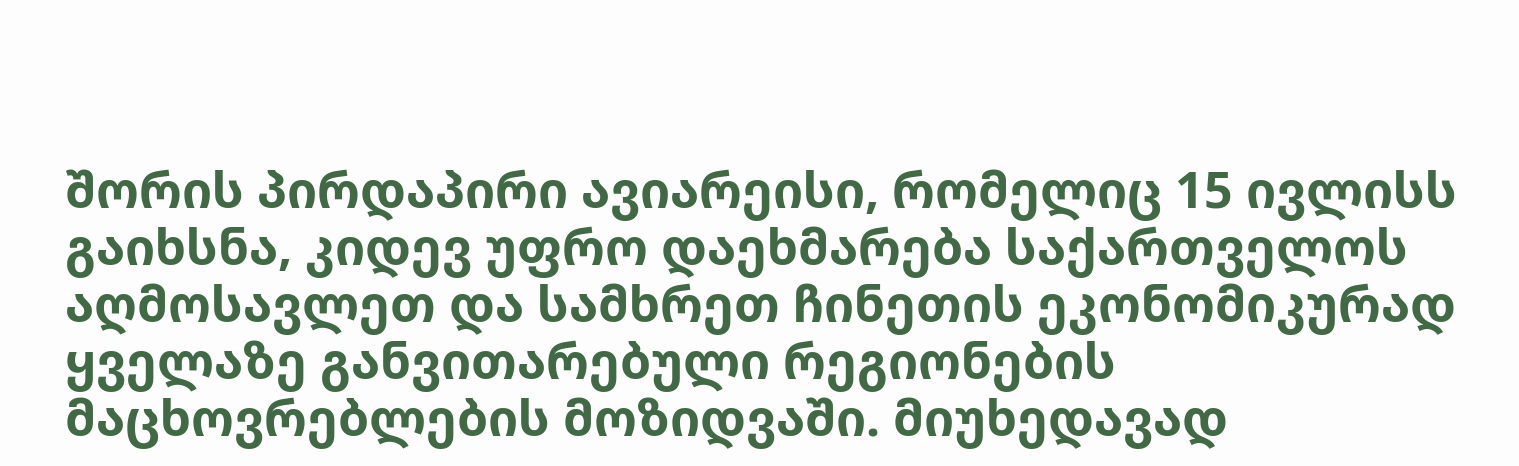შორის პირდაპირი ავიარეისი, რომელიც 15 ივლისს გაიხსნა, კიდევ უფრო დაეხმარება საქართველოს აღმოსავლეთ და სამხრეთ ჩინეთის ეკონომიკურად ყველაზე განვითარებული რეგიონების მაცხოვრებლების მოზიდვაში. მიუხედავად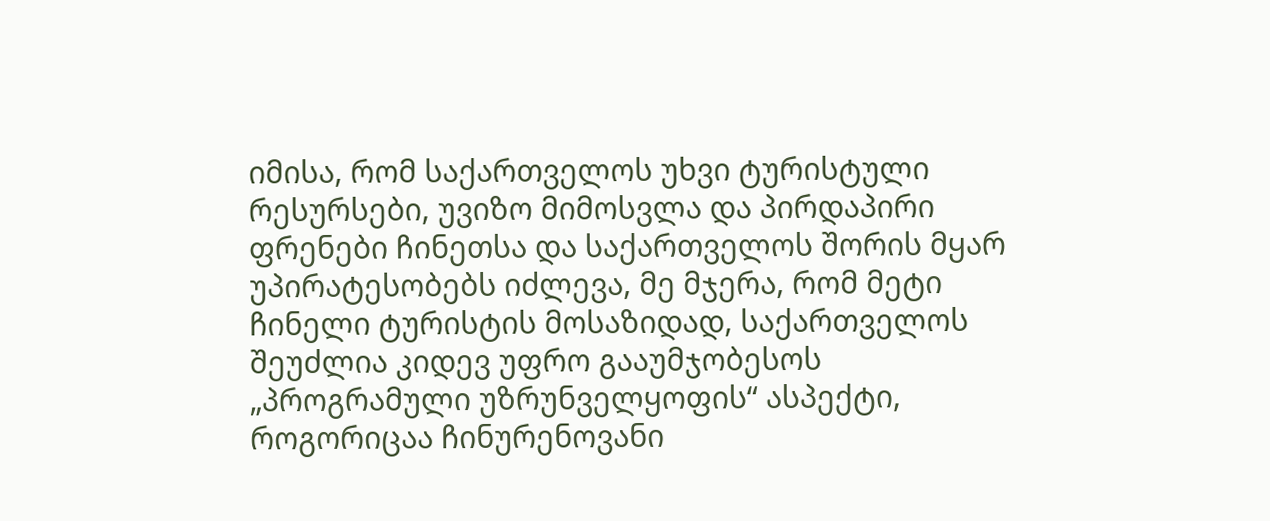იმისა, რომ საქართველოს უხვი ტურისტული რესურსები, უვიზო მიმოსვლა და პირდაპირი ფრენები ჩინეთსა და საქართველოს შორის მყარ უპირატესობებს იძლევა, მე მჯერა, რომ მეტი ჩინელი ტურისტის მოსაზიდად, საქართველოს შეუძლია კიდევ უფრო გააუმჯობესოს „პროგრამული უზრუნველყოფის“ ასპექტი, როგორიცაა ჩინურენოვანი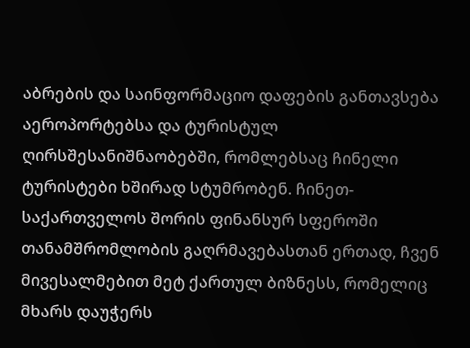აბრების და საინფორმაციო დაფების განთავსება აეროპორტებსა და ტურისტულ ღირსშესანიშნაობებში, რომლებსაც ჩინელი ტურისტები ხშირად სტუმრობენ. ჩინეთ-საქართველოს შორის ფინანსურ სფეროში თანამშრომლობის გაღრმავებასთან ერთად, ჩვენ მივესალმებით მეტ ქართულ ბიზნესს, რომელიც მხარს დაუჭერს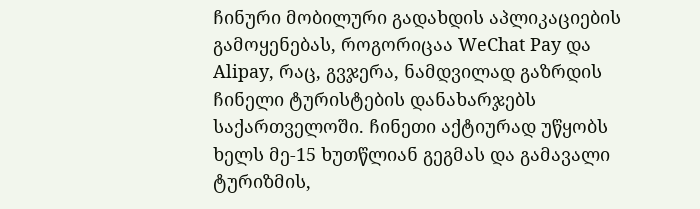ჩინური მობილური გადახდის აპლიკაციების გამოყენებას, როგორიცაა WeChat Pay და Alipay, რაც, გვჯერა, ნამდვილად გაზრდის ჩინელი ტურისტების დანახარჯებს საქართველოში. ჩინეთი აქტიურად უწყობს ხელს მე-15 ხუთწლიან გეგმას და გამავალი ტურიზმის,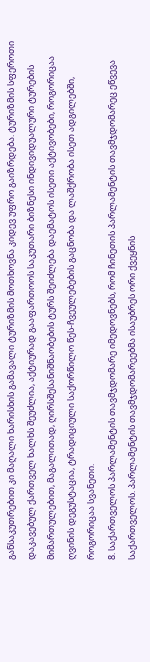განსაკუთრებით კი მაღალი ხარისხის გამავალი ტურიზმის მოთხოვნა კიდევ უფრო გაიზრდება. ტურიზმის სფეროთი დაკავებულ ქართველ ხალხს შეუძლია, აქტიურად გააფართოოს საკუთარი ბიზნესი ინდივიდუალური ტურების მიმართულებით, მაგალითად, ღირსშესანიშნაობების ტურს შეიძლება დაემატოს ისეთი აქტივობები, როგორიცაა ღვინის დეგუსტაცია, ტრადიციული საქორწილო წეს-ჩვეულებების გაცნობა და ლაშქრობა ისეთ ადგილებში, როგორიცაა სვანეთი.
8. საქართველოს პარლამენტის თავმჯდომარე იმედოვნებს, რომ ჩინეთის პარლამენტის თავმჯდომარეც ეწვევა საქართველოს. პარლამენტის თავმჯდომარეებმა ისაუბრეს ორი ქვეყნის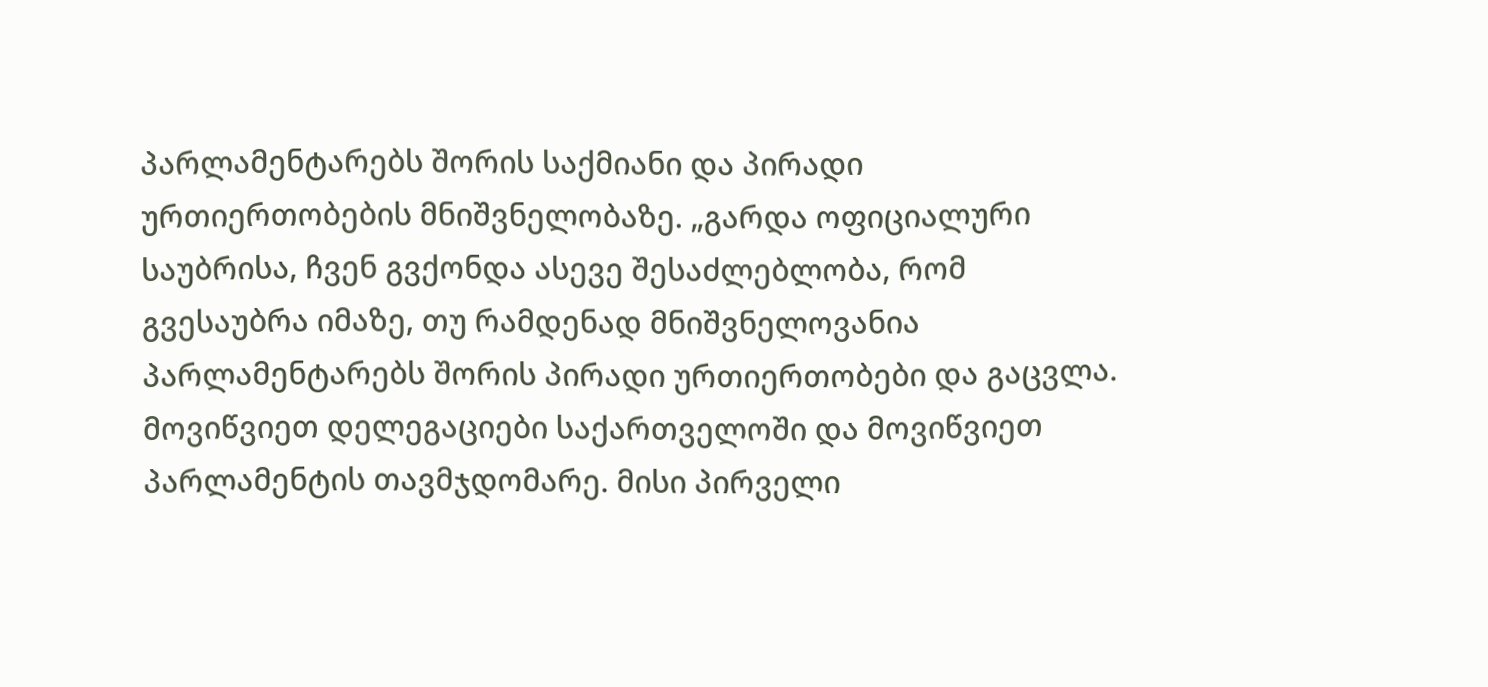პარლამენტარებს შორის საქმიანი და პირადი ურთიერთობების მნიშვნელობაზე. „გარდა ოფიციალური საუბრისა, ჩვენ გვქონდა ასევე შესაძლებლობა, რომ გვესაუბრა იმაზე, თუ რამდენად მნიშვნელოვანია პარლამენტარებს შორის პირადი ურთიერთობები და გაცვლა. მოვიწვიეთ დელეგაციები საქართველოში და მოვიწვიეთ პარლამენტის თავმჯდომარე. მისი პირველი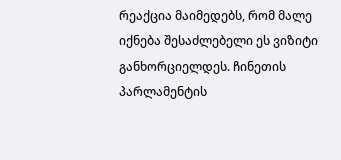რეაქცია მაიმედებს, რომ მალე იქნება შესაძლებელი ეს ვიზიტი განხორციელდეს. ჩინეთის პარლამენტის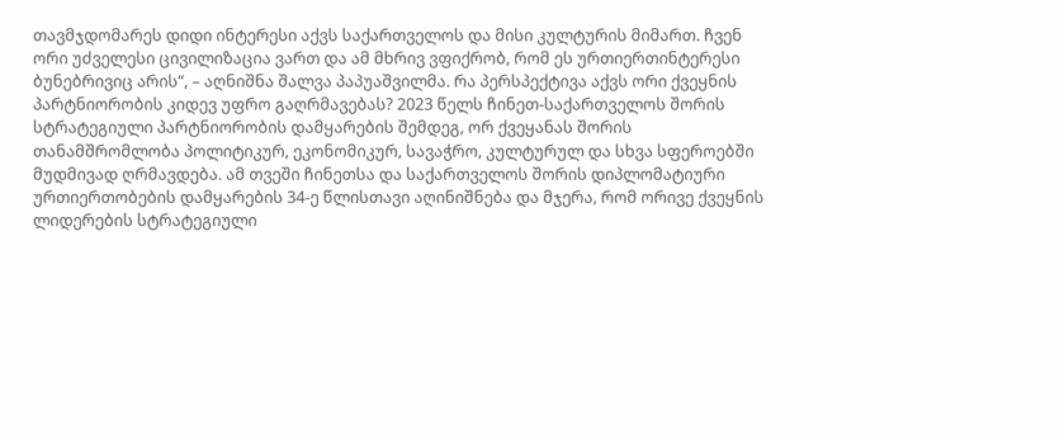თავმჯდომარეს დიდი ინტერესი აქვს საქართველოს და მისი კულტურის მიმართ. ჩვენ ორი უძველესი ცივილიზაცია ვართ და ამ მხრივ ვფიქრობ, რომ ეს ურთიერთინტერესი ბუნებრივიც არის“, – აღნიშნა შალვა პაპუაშვილმა. რა პერსპექტივა აქვს ორი ქვეყნის პარტნიორობის კიდევ უფრო გაღრმავებას? 2023 წელს ჩინეთ-საქართველოს შორის სტრატეგიული პარტნიორობის დამყარების შემდეგ, ორ ქვეყანას შორის თანამშრომლობა პოლიტიკურ, ეკონომიკურ, სავაჭრო, კულტურულ და სხვა სფეროებში მუდმივად ღრმავდება. ამ თვეში ჩინეთსა და საქართველოს შორის დიპლომატიური ურთიერთობების დამყარების 34-ე წლისთავი აღინიშნება და მჯერა, რომ ორივე ქვეყნის ლიდერების სტრატეგიული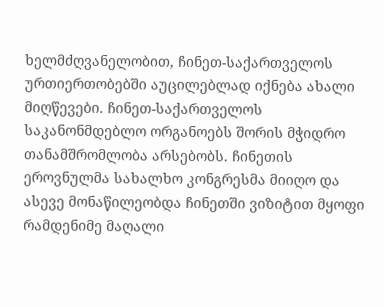ხელმძღვანელობით, ჩინეთ-საქართველოს ურთიერთობებში აუცილებლად იქნება ახალი მიღწევები. ჩინეთ-საქართველოს საკანონმდებლო ორგანოებს შორის მჭიდრო თანამშრომლობა არსებობს. ჩინეთის ეროვნულმა სახალხო კონგრესმა მიიღო და ასევე მონაწილეობდა ჩინეთში ვიზიტით მყოფი რამდენიმე მაღალი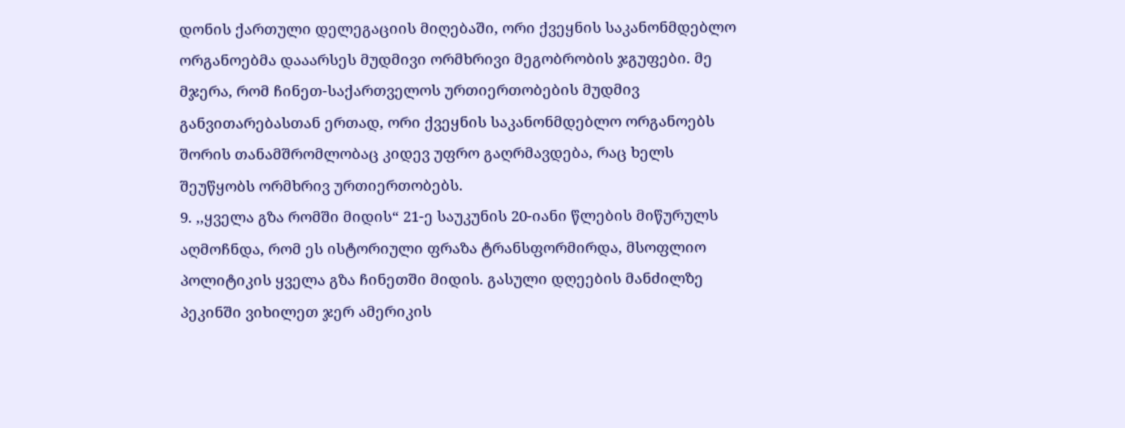დონის ქართული დელეგაციის მიღებაში, ორი ქვეყნის საკანონმდებლო ორგანოებმა დააარსეს მუდმივი ორმხრივი მეგობრობის ჯგუფები. მე მჯერა, რომ ჩინეთ-საქართველოს ურთიერთობების მუდმივ განვითარებასთან ერთად, ორი ქვეყნის საკანონმდებლო ორგანოებს შორის თანამშრომლობაც კიდევ უფრო გაღრმავდება, რაც ხელს შეუწყობს ორმხრივ ურთიერთობებს.
9. ,,ყველა გზა რომში მიდის“ 21-ე საუკუნის 20-იანი წლების მიწურულს აღმოჩნდა, რომ ეს ისტორიული ფრაზა ტრანსფორმირდა, მსოფლიო პოლიტიკის ყველა გზა ჩინეთში მიდის. გასული დღეების მანძილზე პეკინში ვიხილეთ ჯერ ამერიკის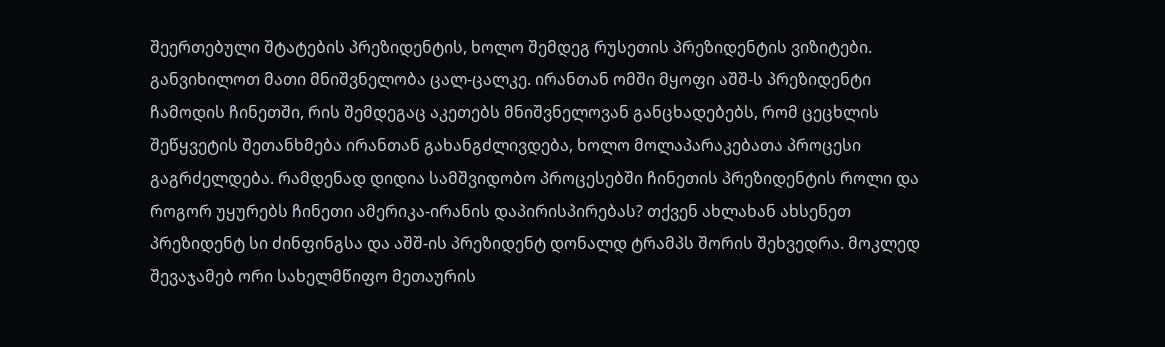შეერთებული შტატების პრეზიდენტის, ხოლო შემდეგ რუსეთის პრეზიდენტის ვიზიტები. განვიხილოთ მათი მნიშვნელობა ცალ-ცალკე. ირანთან ომში მყოფი აშშ-ს პრეზიდენტი ჩამოდის ჩინეთში, რის შემდეგაც აკეთებს მნიშვნელოვან განცხადებებს, რომ ცეცხლის შეწყვეტის შეთანხმება ირანთან გახანგძლივდება, ხოლო მოლაპარაკებათა პროცესი გაგრძელდება. რამდენად დიდია სამშვიდობო პროცესებში ჩინეთის პრეზიდენტის როლი და როგორ უყურებს ჩინეთი ამერიკა-ირანის დაპირისპირებას? თქვენ ახლახან ახსენეთ პრეზიდენტ სი ძინფინგსა და აშშ-ის პრეზიდენტ დონალდ ტრამპს შორის შეხვედრა. მოკლედ შევაჯამებ ორი სახელმწიფო მეთაურის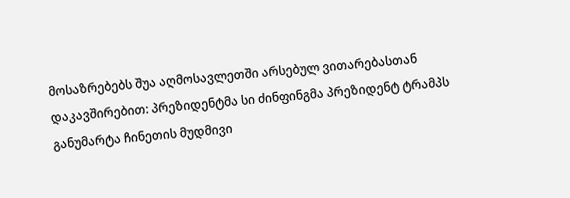მოსაზრებებს შუა აღმოსავლეთში არსებულ ვითარებასთან დაკავშირებით: პრეზიდენტმა სი ძინფინგმა პრეზიდენტ ტრამპს განუმარტა ჩინეთის მუდმივი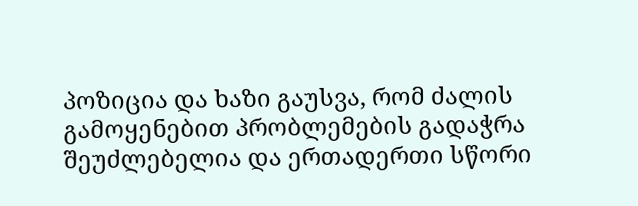პოზიცია და ხაზი გაუსვა, რომ ძალის გამოყენებით პრობლემების გადაჭრა შეუძლებელია და ერთადერთი სწორი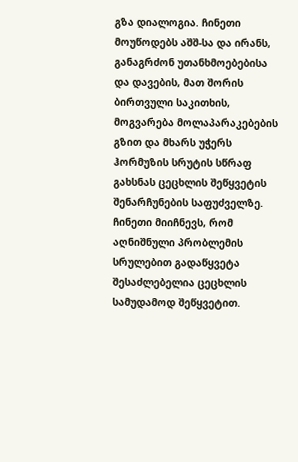გზა დიალოგია. ჩინეთი მოუწოდებს აშშ-სა და ირანს, განაგრძონ უთანხმოებებისა და დავების, მათ შორის ბირთვული საკითხის, მოგვარება მოლაპარაკებების გზით და მხარს უჭერს ჰორმუზის სრუტის სწრაფ გახსნას ცეცხლის შეწყვეტის შენარჩუნების საფუძველზე. ჩინეთი მიიჩნევს, რომ აღნიშნული პრობლემის სრულებით გადაწყვეტა შესაძლებელია ცეცხლის სამუდამოდ შეწყვეტით.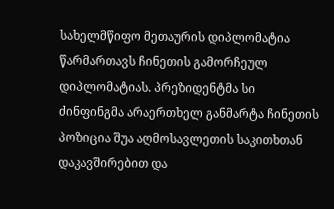სახელმწიფო მეთაურის დიპლომატია წარმართავს ჩინეთის გამორჩეულ დიპლომატიას. პრეზიდენტმა სი ძინფინგმა არაერთხელ განმარტა ჩინეთის პოზიცია შუა აღმოსავლეთის საკითხთან დაკავშირებით და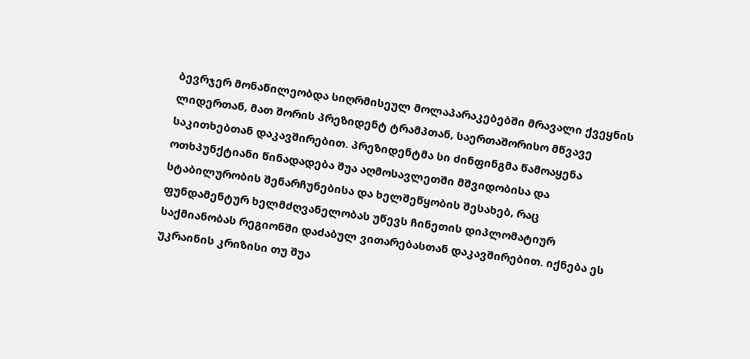ბევრჯერ მონაწილეობდა სიღრმისეულ მოლაპარაკებებში მრავალი ქვეყნის ლიდერთან, მათ შორის პრეზიდენტ ტრამპთან, საერთაშორისო მწვავე საკითხებთან დაკავშირებით. პრეზიდენტმა სი ძინფინგმა წამოაყენა ოთხპუნქტიანი წინადადება შუა აღმოსავლეთში მშვიდობისა და სტაბილურობის შენარჩუნებისა და ხელშეწყობის შესახებ, რაც ფუნდამენტურ ხელმძღვანელობას უწევს ჩინეთის დიპლომატიურ საქმიანობას რეგიონში დაძაბულ ვითარებასთან დაკავშირებით. იქნება ეს უკრაინის კრიზისი თუ შუა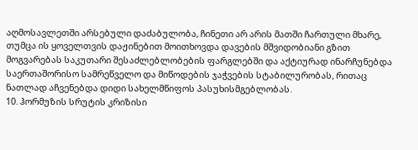აღმოსავლეთში არსებული დაძაბულობა, ჩინეთი არ არის მათში ჩართული მხარე, თუმცა ის ყოველთვის დაჟინებით მოითხოვდა დავების მშვიდობიანი გზით მოგვარებას საკუთარი შესაძლებლობების ფარგლებში და აქტიურად ინარჩუნებდა საერთაშორისო სამრეწველო და მიწოდების ჯაჭვების სტაბილურობას, რითაც ნათლად აჩვენებდა დიდი სახელმწიფოს პასუხისმგებლობას.
10. ჰორმუზის სრუტის კრიზისი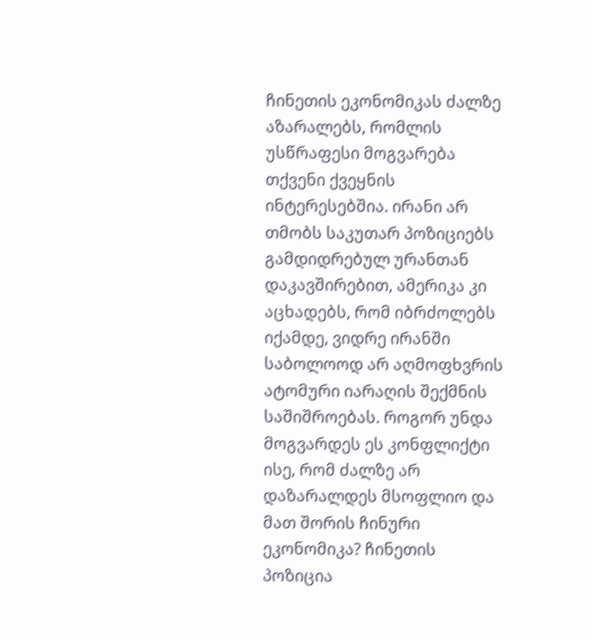ჩინეთის ეკონომიკას ძალზე აზარალებს, რომლის უსწრაფესი მოგვარება თქვენი ქვეყნის ინტერესებშია. ირანი არ თმობს საკუთარ პოზიციებს გამდიდრებულ ურანთან დაკავშირებით, ამერიკა კი აცხადებს, რომ იბრძოლებს იქამდე, ვიდრე ირანში საბოლოოდ არ აღმოფხვრის ატომური იარაღის შექმნის საშიშროებას. როგორ უნდა მოგვარდეს ეს კონფლიქტი ისე, რომ ძალზე არ დაზარალდეს მსოფლიო და მათ შორის ჩინური ეკონომიკა? ჩინეთის პოზიცია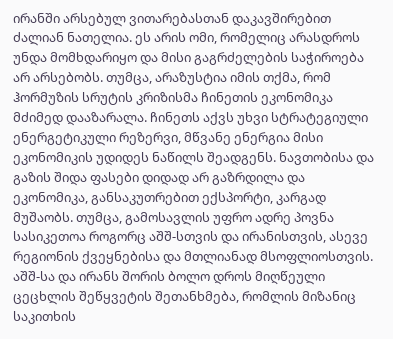ირანში არსებულ ვითარებასთან დაკავშირებით ძალიან ნათელია. ეს არის ომი, რომელიც არასდროს უნდა მომხდარიყო და მისი გაგრძელების საჭიროება არ არსებობს. თუმცა, არაზუსტია იმის თქმა, რომ ჰორმუზის სრუტის კრიზისმა ჩინეთის ეკონომიკა მძიმედ დააზარალა. ჩინეთს აქვს უხვი სტრატეგიული ენერგეტიკული რეზერვი, მწვანე ენერგია მისი ეკონომიკის უდიდეს ნაწილს შეადგენს. ნავთობისა და გაზის შიდა ფასები დიდად არ გაზრდილა და ეკონომიკა, განსაკუთრებით ექსპორტი, კარგად მუშაობს. თუმცა, გამოსავლის უფრო ადრე პოვნა სასიკეთოა როგორც აშშ-სთვის და ირანისთვის, ასევე რეგიონის ქვეყნებისა და მთლიანად მსოფლიოსთვის. აშშ-სა და ირანს შორის ბოლო დროს მიღწეული ცეცხლის შეწყვეტის შეთანხმება, რომლის მიზანიც საკითხის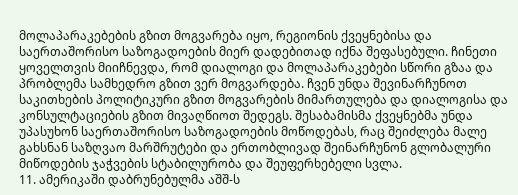მოლაპარაკებების გზით მოგვარება იყო, რეგიონის ქვეყნებისა და საერთაშორისო საზოგადოების მიერ დადებითად იქნა შეფასებული. ჩინეთი ყოველთვის მიიჩნევდა, რომ დიალოგი და მოლაპარაკებები სწორი გზაა და პრობლემა სამხედრო გზით ვერ მოგვარდება. ჩვენ უნდა შევინარჩუნოთ საკითხების პოლიტიკური გზით მოგვარების მიმართულება და დიალოგისა და კონსულტაციების გზით მივაღწიოთ შედეგს. შესაბამისმა ქვეყნებმა უნდა უპასუხონ საერთაშორისო საზოგადოების მოწოდებას, რაც შეიძლება მალე გახსნან საზღვაო მარშრუტები და ერთობლივად შეინარჩუნონ გლობალური მიწოდების ჯაჭვების სტაბილურობა და შეუფერხებელი სვლა.
11. ამერიკაში დაბრუნებულმა აშშ-ს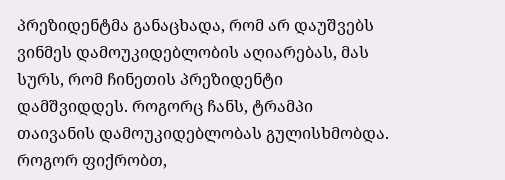პრეზიდენტმა განაცხადა, რომ არ დაუშვებს ვინმეს დამოუკიდებლობის აღიარებას, მას სურს, რომ ჩინეთის პრეზიდენტი დამშვიდდეს. როგორც ჩანს, ტრამპი თაივანის დამოუკიდებლობას გულისხმობდა. როგორ ფიქრობთ,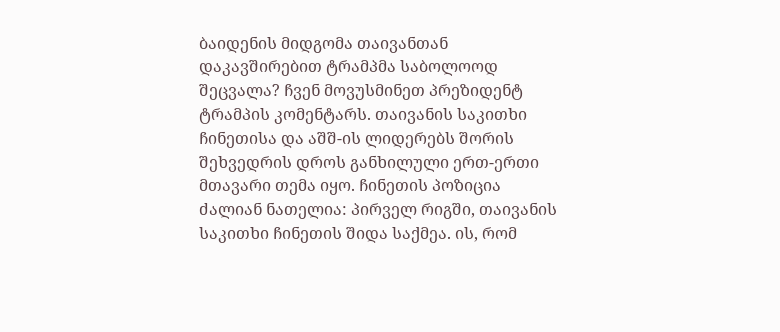ბაიდენის მიდგომა თაივანთან დაკავშირებით ტრამპმა საბოლოოდ შეცვალა? ჩვენ მოვუსმინეთ პრეზიდენტ ტრამპის კომენტარს. თაივანის საკითხი ჩინეთისა და აშშ-ის ლიდერებს შორის შეხვედრის დროს განხილული ერთ-ერთი მთავარი თემა იყო. ჩინეთის პოზიცია ძალიან ნათელია: პირველ რიგში, თაივანის საკითხი ჩინეთის შიდა საქმეა. ის, რომ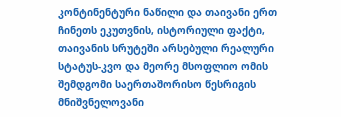კონტინენტური ნაწილი და თაივანი ერთ ჩინეთს ეკუთვნის, ისტორიული ფაქტი, თაივანის სრუტეში არსებული რეალური სტატუს-კვო და მეორე მსოფლიო ომის შემდგომი საერთაშორისო წესრიგის მნიშვნელოვანი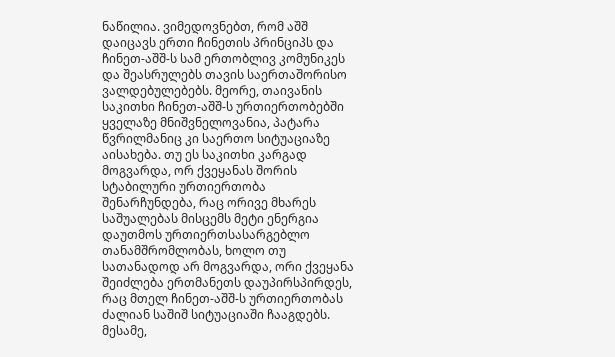ნაწილია. ვიმედოვნებთ, რომ აშშ დაიცავს ერთი ჩინეთის პრინციპს და ჩინეთ-აშშ-ს სამ ერთობლივ კომუნიკეს და შეასრულებს თავის საერთაშორისო ვალდებულებებს. მეორე, თაივანის საკითხი ჩინეთ-აშშ-ს ურთიერთობებში ყველაზე მნიშვნელოვანია, პატარა წვრილმანიც კი საერთო სიტუაციაზე აისახება. თუ ეს საკითხი კარგად მოგვარდა, ორ ქვეყანას შორის სტაბილური ურთიერთობა შენარჩუნდება, რაც ორივე მხარეს საშუალებას მისცემს მეტი ენერგია დაუთმოს ურთიერთსასარგებლო თანამშრომლობას, ხოლო თუ სათანადოდ არ მოგვარდა, ორი ქვეყანა შეიძლება ერთმანეთს დაუპირსპირდეს, რაც მთელ ჩინეთ-აშშ-ს ურთიერთობას ძალიან საშიშ სიტუაციაში ჩააგდებს. მესამე,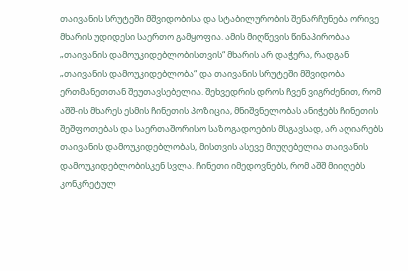თაივანის სრუტეში მშვიდობისა და სტაბილურობის შენარჩუნება ორივე მხარის უდიდესი საერთო გამყოფია. ამის მიღწევის წინაპირობაა „თაივანის დამოუკიდებლობისთვის“ მხარის არ დაჭერა, რადგან „თაივანის დამოუკიდებლობა“ და თაივანის სრუტეში მშვიდობა ერთმანეთთან შეუთავსებელია. შეხვედრის დროს ჩვენ ვიგრძენით, რომ აშშ-ის მხარეს ესმის ჩინეთის პოზიცია, მნიშვნელობას ანიჭებს ჩინეთის შეშფოთებას და საერთაშორისო საზოგადოების მსგავსად, არ აღიარებს თაივანის დამოუკიდებლობას, მისთვის ასევე მიუღებელია თაივანის დამოუკიდებლობისკენ სვლა. ჩინეთი იმედოვნებს, რომ აშშ მიიღებს კონკრეტულ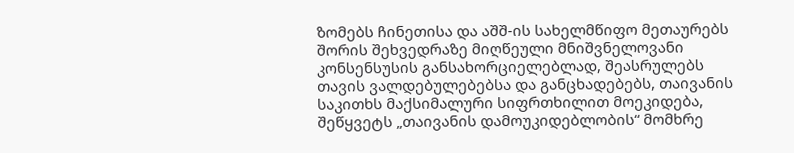ზომებს ჩინეთისა და აშშ-ის სახელმწიფო მეთაურებს შორის შეხვედრაზე მიღწეული მნიშვნელოვანი კონსენსუსის განსახორციელებლად, შეასრულებს თავის ვალდებულებებსა და განცხადებებს, თაივანის საკითხს მაქსიმალური სიფრთხილით მოეკიდება, შეწყვეტს „თაივანის დამოუკიდებლობის“ მომხრე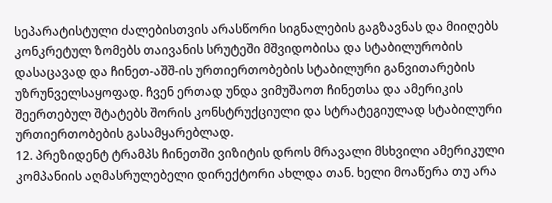სეპარატისტული ძალებისთვის არასწორი სიგნალების გაგზავნას და მიიღებს კონკრეტულ ზომებს თაივანის სრუტეში მშვიდობისა და სტაბილურობის დასაცავად და ჩინეთ-აშშ-ის ურთიერთობების სტაბილური განვითარების უზრუნველსაყოფად. ჩვენ ერთად უნდა ვიმუშაოთ ჩინეთსა და ამერიკის შეერთებულ შტატებს შორის კონსტრუქციული და სტრატეგიულად სტაბილური ურთიერთობების გასამყარებლად.
12. პრეზიდენტ ტრამპს ჩინეთში ვიზიტის დროს მრავალი მსხვილი ამერიკული კომპანიის აღმასრულებელი დირექტორი ახლდა თან. ხელი მოაწერა თუ არა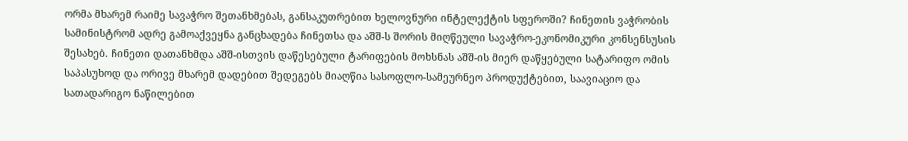ორმა მხარემ რაიმე სავაჭრო შეთანხმებას, განსაკუთრებით ხელოვნური ინტელექტის სფეროში? ჩინეთის ვაჭრობის სამინისტრომ ადრე გამოაქვეყნა განცხადება ჩინეთსა და აშშ-ს შორის მიღწეული სავაჭრო-ეკონომიკური კონსენსუსის შესახებ. ჩინეთი დათანხმდა აშშ-ისთვის დაწესებული ტარიფების მოხსნას აშშ-ის მიერ დაწყებული სატარიფო ომის საპასუხოდ და ორივე მხარემ დადებით შედეგებს მიაღწია სასოფლო-სამეურნეო პროდუქტებით, საავიაციო და სათადარიგო ნაწილებით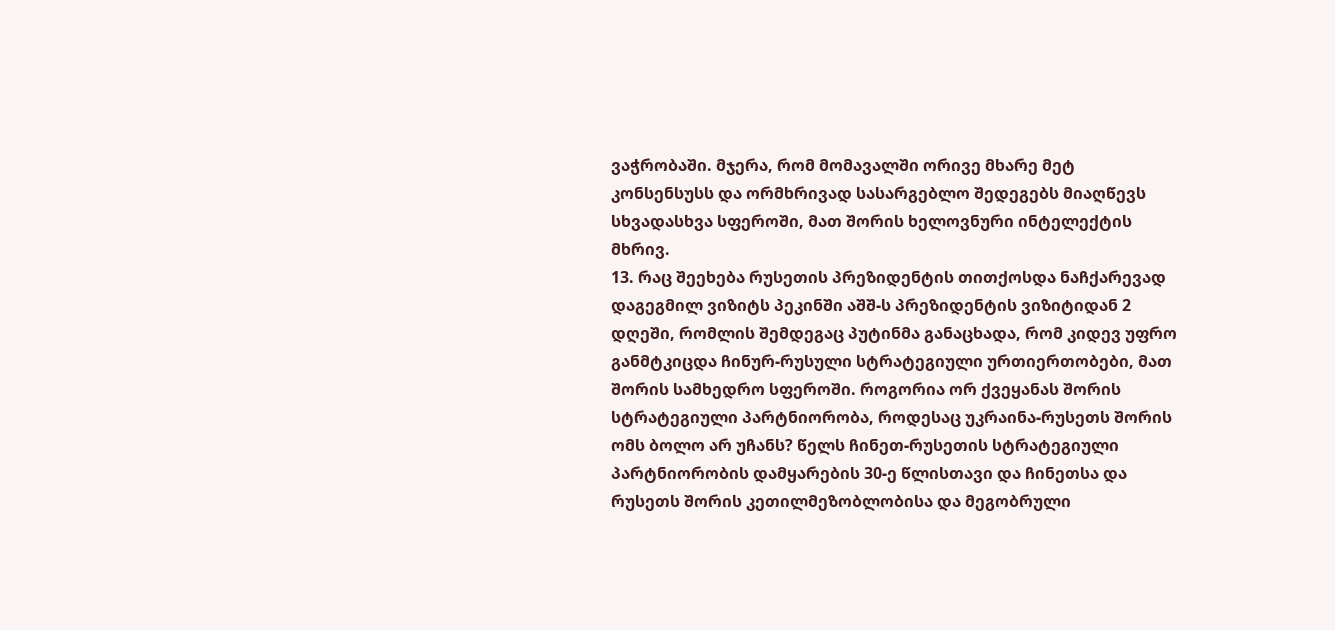ვაჭრობაში. მჯერა, რომ მომავალში ორივე მხარე მეტ კონსენსუსს და ორმხრივად სასარგებლო შედეგებს მიაღწევს სხვადასხვა სფეროში, მათ შორის ხელოვნური ინტელექტის მხრივ.
13. რაც შეეხება რუსეთის პრეზიდენტის თითქოსდა ნაჩქარევად დაგეგმილ ვიზიტს პეკინში აშშ-ს პრეზიდენტის ვიზიტიდან 2 დღეში, რომლის შემდეგაც პუტინმა განაცხადა, რომ კიდევ უფრო განმტკიცდა ჩინურ-რუსული სტრატეგიული ურთიერთობები, მათ შორის სამხედრო სფეროში. როგორია ორ ქვეყანას შორის სტრატეგიული პარტნიორობა, როდესაც უკრაინა-რუსეთს შორის ომს ბოლო არ უჩანს? წელს ჩინეთ-რუსეთის სტრატეგიული პარტნიორობის დამყარების 30-ე წლისთავი და ჩინეთსა და რუსეთს შორის კეთილმეზობლობისა და მეგობრული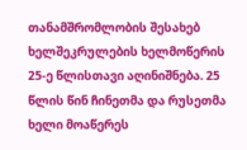თანამშრომლობის შესახებ ხელშეკრულების ხელმოწერის 25-ე წლისთავი აღინიშნება. 25 წლის წინ ჩინეთმა და რუსეთმა ხელი მოაწერეს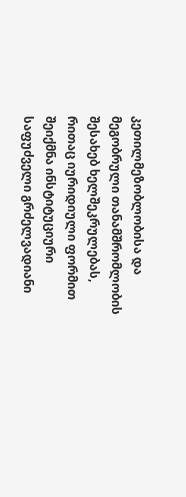კეთილმეზობლობისა და მეგობრული თანამშრომლობის შესახებ ხელშეკრულებას, რითაც იურიდიული ფორმით შეიქმნა ინსტიტუციური საფუძველი გრძელვადიანი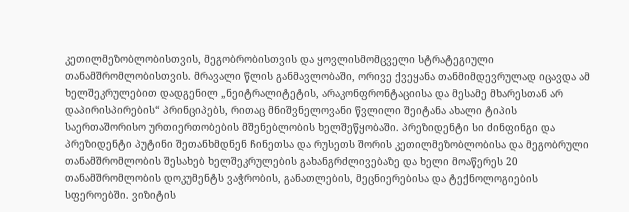კეთილმეზობლობისთვის, მეგობრობისთვის და ყოვლისმომცველი სტრატეგიული თანამშრომლობისთვის. მრავალი წლის განმავლობაში, ორივე ქვეყანა თანმიმდევრულად იცავდა ამ ხელშეკრულებით დადგენილ „ნეიტრალიტეტის, არაკონფრონტაციისა და მესამე მხარესთან არ დაპირისპირების“ პრინციპებს, რითაც მნიშვნელოვანი წვლილი შეიტანა ახალი ტიპის საერთაშორისო ურთიერთობების მშენებლობის ხელშეწყობაში. პრეზიდენტი სი ძინფინგი და პრეზიდენტი პუტინი შეთანხმდნენ ჩინეთსა და რუსეთს შორის კეთილმეზობლობისა და მეგობრული თანამშრომლობის შესახებ ხელშეკრულების გახანგრძლივებაზე და ხელი მოაწერეს 20 თანამშრომლობის დოკუმენტს ვაჭრობის, განათლების, მეცნიერებისა და ტექნოლოგიების სფეროებში. ვიზიტის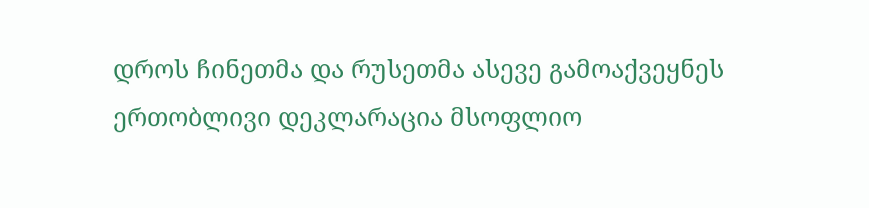დროს ჩინეთმა და რუსეთმა ასევე გამოაქვეყნეს ერთობლივი დეკლარაცია მსოფლიო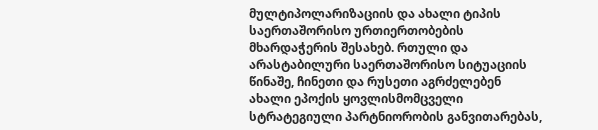მულტიპოლარიზაციის და ახალი ტიპის საერთაშორისო ურთიერთობების მხარდაჭერის შესახებ. რთული და არასტაბილური საერთაშორისო სიტუაციის წინაშე, ჩინეთი და რუსეთი აგრძელებენ ახალი ეპოქის ყოვლისმომცველი სტრატეგიული პარტნიორობის განვითარებას,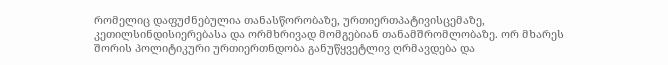რომელიც დაფუძნებულია თანასწორობაზე, ურთიერთპატივისცემაზე, კეთილსინდისიერებასა და ორმხრივად მომგებიან თანამშრომლობაზე. ორ მხარეს შორის პოლიტიკური ურთიერთნდობა განუწყვეტლივ ღრმავდება და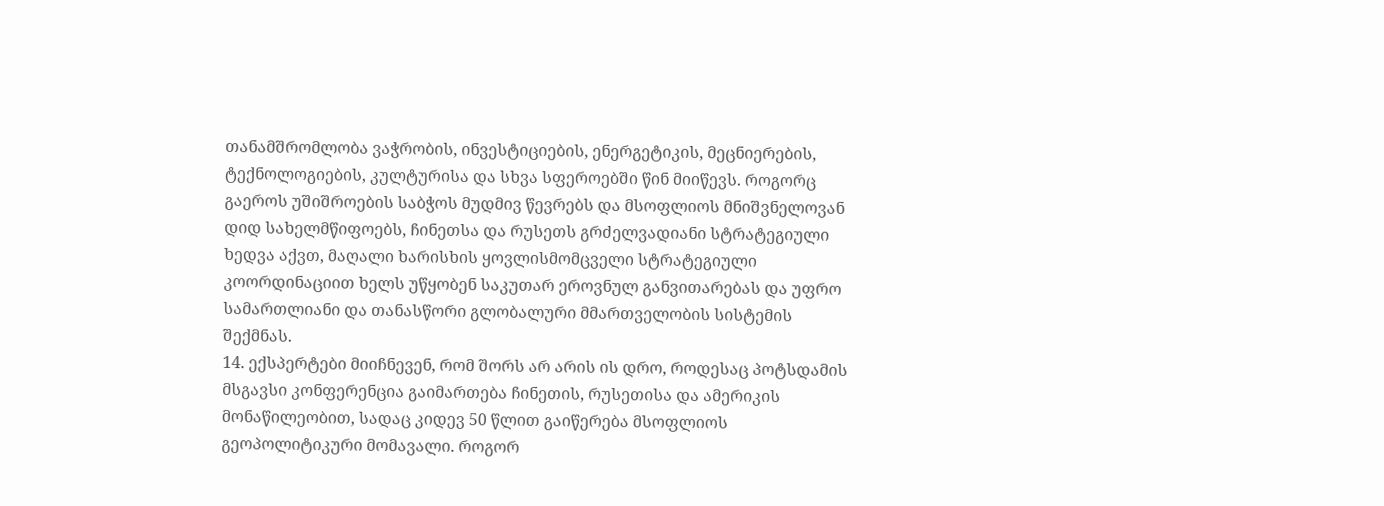თანამშრომლობა ვაჭრობის, ინვესტიციების, ენერგეტიკის, მეცნიერების, ტექნოლოგიების, კულტურისა და სხვა სფეროებში წინ მიიწევს. როგორც გაეროს უშიშროების საბჭოს მუდმივ წევრებს და მსოფლიოს მნიშვნელოვან დიდ სახელმწიფოებს, ჩინეთსა და რუსეთს გრძელვადიანი სტრატეგიული ხედვა აქვთ, მაღალი ხარისხის ყოვლისმომცველი სტრატეგიული კოორდინაციით ხელს უწყობენ საკუთარ ეროვნულ განვითარებას და უფრო სამართლიანი და თანასწორი გლობალური მმართველობის სისტემის შექმნას.
14. ექსპერტები მიიჩნევენ, რომ შორს არ არის ის დრო, როდესაც პოტსდამის მსგავსი კონფერენცია გაიმართება ჩინეთის, რუსეთისა და ამერიკის მონაწილეობით, სადაც კიდევ 50 წლით გაიწერება მსოფლიოს გეოპოლიტიკური მომავალი. როგორ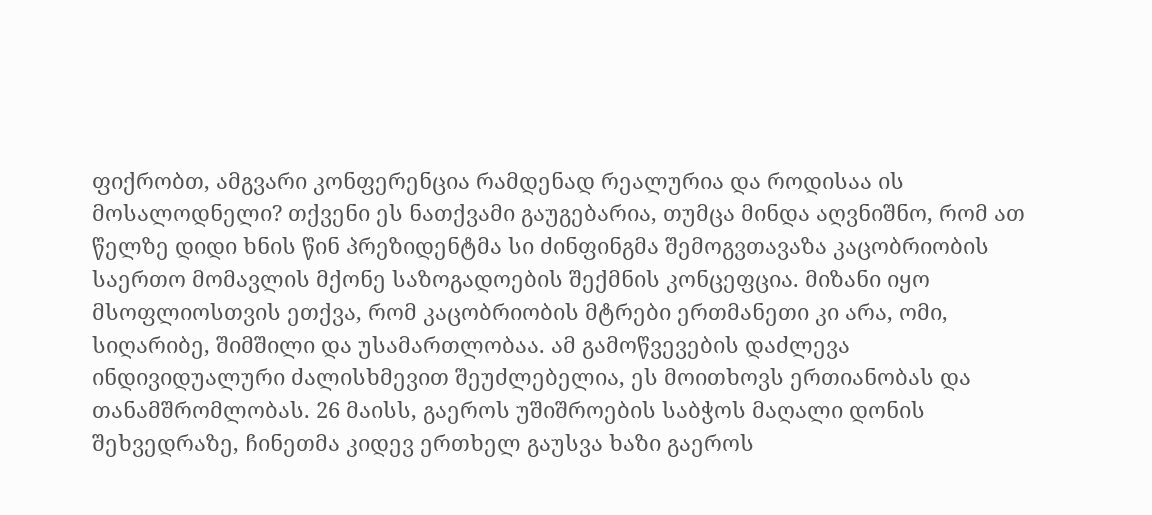ფიქრობთ, ამგვარი კონფერენცია რამდენად რეალურია და როდისაა ის მოსალოდნელი? თქვენი ეს ნათქვამი გაუგებარია, თუმცა მინდა აღვნიშნო, რომ ათ წელზე დიდი ხნის წინ პრეზიდენტმა სი ძინფინგმა შემოგვთავაზა კაცობრიობის საერთო მომავლის მქონე საზოგადოების შექმნის კონცეფცია. მიზანი იყო მსოფლიოსთვის ეთქვა, რომ კაცობრიობის მტრები ერთმანეთი კი არა, ომი, სიღარიბე, შიმშილი და უსამართლობაა. ამ გამოწვევების დაძლევა ინდივიდუალური ძალისხმევით შეუძლებელია, ეს მოითხოვს ერთიანობას და თანამშრომლობას. 26 მაისს, გაეროს უშიშროების საბჭოს მაღალი დონის შეხვედრაზე, ჩინეთმა კიდევ ერთხელ გაუსვა ხაზი გაეროს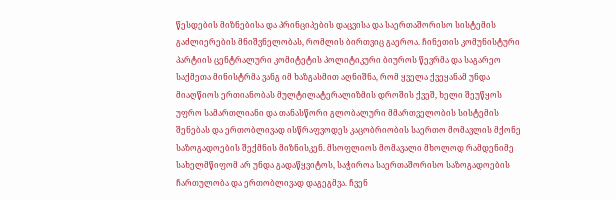წესდების მიზნებისა და პრინციპების დაცვისა და საერთაშორისო სისტემის გაძლიერების მნიშვნელობას, რომლის ბირთვიც გაეროა. ჩინეთის კომუნისტური პარტიის ცენტრალური კომიტეტის პოლიტიკური ბიუროს წევრმა და საგარეო საქმეთა მინისტრმა ვანგ იმ ხაზგასმით აღნიშნა, რომ ყველა ქვეყანამ უნდა მიაღწიოს ერთიანობას მულტილატერალიზმის დროშის ქვეშ, ხელი შეუწყოს უფრო სამართლიანი და თანასწორი გლობალური მმართველობის სისტემის შენებას და ერთობლივად ისწრაფვოდეს კაცობრიობის საერთო მომავლის მქონე საზოგადოების შექმნის მიზნისკენ. მსოფლიოს მომავალი მხოლოდ რამდენიმე სახელმწიფომ არ უნდა გადაწყვიტოს, საჭიროა საერთაშორისო საზოგადოების ჩართულობა და ერთობლივად დაგეგმვა. ჩვენ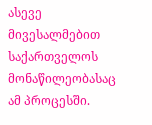ასევე მივესალმებით საქართველოს მონაწილეობასაც ამ პროცესში.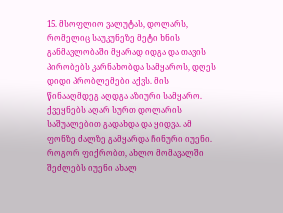15. მსოფლიო ვალუტას, დოლარს, რომელიც საუკუნეზე მეტი ხნის განმავლობაში მყარად იდგა და თავის პირობებს კარნახობდა სამყაროს, დღეს დიდი პრობლემები აქვს. მის წინააღმდეგ აღდგა აზიური სამყარო. ქვეყნებს აღარ სურთ დოლარის საშუალებით გადახდა და ყიდვა. ამ ფონზე ძალზე გამყარდა ჩინური იუენი. როგორ ფიქრობთ, ახლო მომავალში შეძლებს იუენი ახალ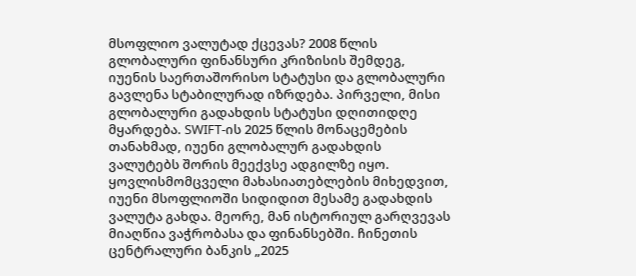მსოფლიო ვალუტად ქცევას? 2008 წლის გლობალური ფინანსური კრიზისის შემდეგ, იუენის საერთაშორისო სტატუსი და გლობალური გავლენა სტაბილურად იზრდება. პირველი, მისი გლობალური გადახდის სტატუსი დღითიდღე მყარდება. SWIFT-ის 2025 წლის მონაცემების თანახმად, იუენი გლობალურ გადახდის ვალუტებს შორის მეექვსე ადგილზე იყო. ყოვლისმომცველი მახასიათებლების მიხედვით, იუენი მსოფლიოში სიდიდით მესამე გადახდის ვალუტა გახდა. მეორე, მან ისტორიულ გარღვევას მიაღწია ვაჭრობასა და ფინანსებში. ჩინეთის ცენტრალური ბანკის „2025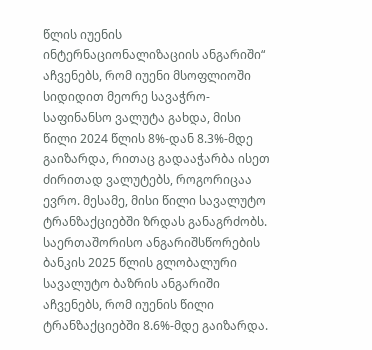წლის იუენის ინტერნაციონალიზაციის ანგარიში“ აჩვენებს, რომ იუენი მსოფლიოში სიდიდით მეორე სავაჭრო-საფინანსო ვალუტა გახდა, მისი წილი 2024 წლის 8%-დან 8.3%-მდე გაიზარდა, რითაც გადააჭარბა ისეთ ძირითად ვალუტებს, როგორიცაა ევრო. მესამე, მისი წილი სავალუტო ტრანზაქციებში ზრდას განაგრძობს. საერთაშორისო ანგარიშსწორების ბანკის 2025 წლის გლობალური სავალუტო ბაზრის ანგარიში აჩვენებს, რომ იუენის წილი ტრანზაქციებში 8.6%-მდე გაიზარდა.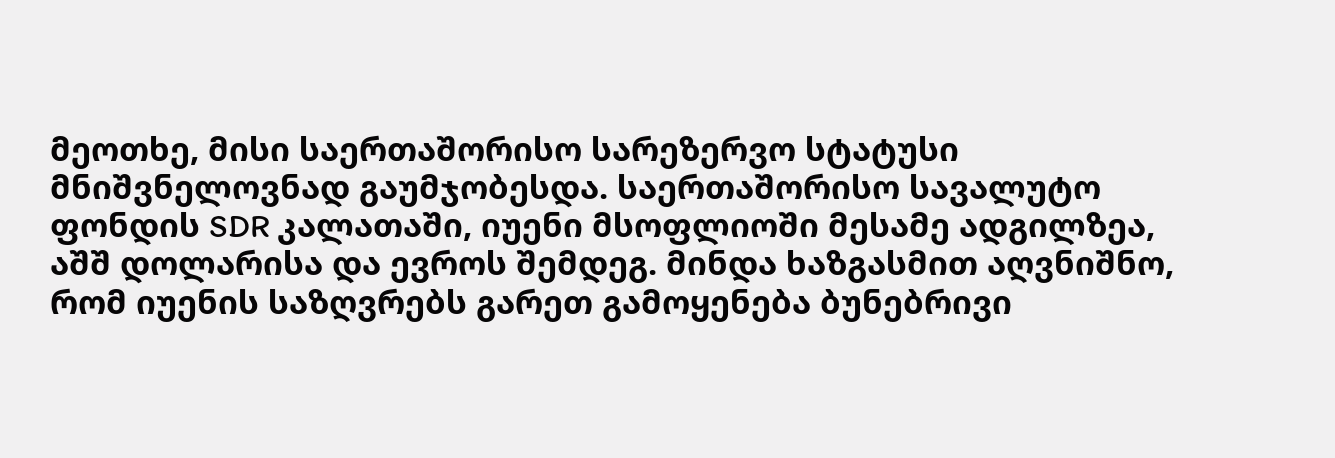მეოთხე, მისი საერთაშორისო სარეზერვო სტატუსი მნიშვნელოვნად გაუმჯობესდა. საერთაშორისო სავალუტო ფონდის SDR კალათაში, იუენი მსოფლიოში მესამე ადგილზეა, აშშ დოლარისა და ევროს შემდეგ. მინდა ხაზგასმით აღვნიშნო, რომ იუენის საზღვრებს გარეთ გამოყენება ბუნებრივი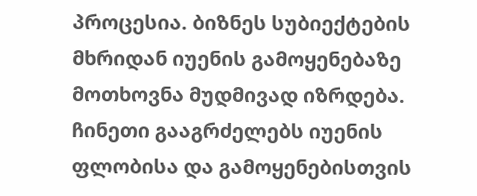პროცესია. ბიზნეს სუბიექტების მხრიდან იუენის გამოყენებაზე მოთხოვნა მუდმივად იზრდება. ჩინეთი გააგრძელებს იუენის ფლობისა და გამოყენებისთვის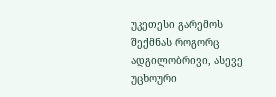უკეთესი გარემოს შექმნას როგორც ადგილობრივი, ასევე უცხოური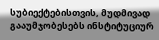სუბიექტებისთვის, მუდმივად გააუმჯობესებს ინსტიტუციურ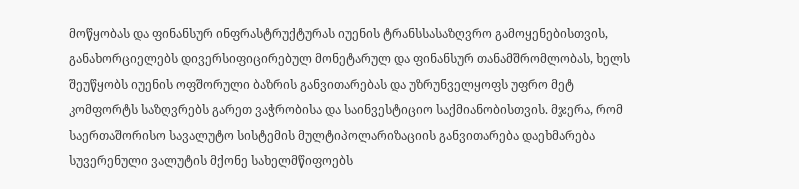მოწყობას და ფინანსურ ინფრასტრუქტურას იუენის ტრანსსასაზღვრო გამოყენებისთვის, განახორციელებს დივერსიფიცირებულ მონეტარულ და ფინანსურ თანამშრომლობას, ხელს შეუწყობს იუენის ოფშორული ბაზრის განვითარებას და უზრუნველყოფს უფრო მეტ კომფორტს საზღვრებს გარეთ ვაჭრობისა და საინვესტიციო საქმიანობისთვის. მჯერა, რომ საერთაშორისო სავალუტო სისტემის მულტიპოლარიზაციის განვითარება დაეხმარება სუვერენული ვალუტის მქონე სახელმწიფოებს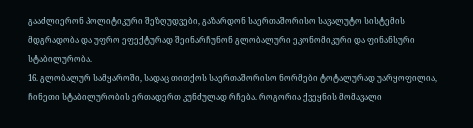გააძლიერონ პოლიტიკური შეზღუდვები, გაზარდონ საერთაშორისო სავალუტო სისტემის მდგრადობა და უფრო ეფექტურად შეინარჩუნონ გლობალური ეკონომიკური და ფინანსური სტაბილურობა.
16. გლობალურ სამყაროში, სადაც თითქოს საერთაშორისო ნორმები ტოტალურად უარყოფილია, ჩინეთი სტაბილურობის ერთადერთ კუნძულად რჩება. როგორია ქვეყნის მომავალი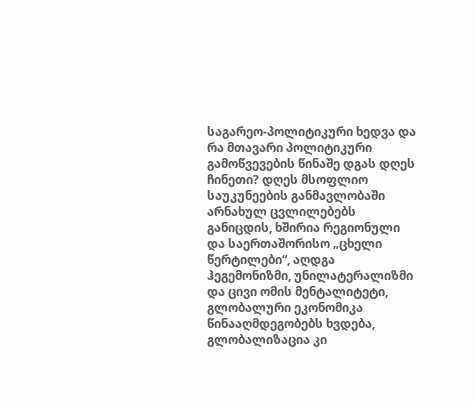საგარეო-პოლიტიკური ხედვა და რა მთავარი პოლიტიკური გამოწვევების წინაშე დგას დღეს ჩინეთი? დღეს მსოფლიო საუკუნეების განმავლობაში არნახულ ცვლილებებს განიცდის, ხშირია რეგიონული და საერთაშორისო „ცხელი წერტილები“, აღდგა ჰეგემონიზმი, უნილატერალიზმი და ცივი ომის მენტალიტეტი, გლობალური ეკონომიკა წინააღმდეგობებს ხვდება, გლობალიზაცია კი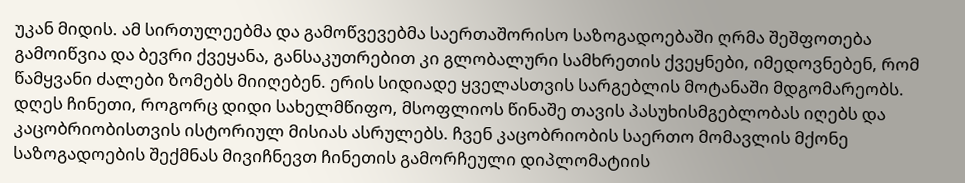უკან მიდის. ამ სირთულეებმა და გამოწვევებმა საერთაშორისო საზოგადოებაში ღრმა შეშფოთება გამოიწვია და ბევრი ქვეყანა, განსაკუთრებით კი გლობალური სამხრეთის ქვეყნები, იმედოვნებენ, რომ წამყვანი ძალები ზომებს მიიღებენ. ერის სიდიადე ყველასთვის სარგებლის მოტანაში მდგომარეობს. დღეს ჩინეთი, როგორც დიდი სახელმწიფო, მსოფლიოს წინაშე თავის პასუხისმგებლობას იღებს და კაცობრიობისთვის ისტორიულ მისიას ასრულებს. ჩვენ კაცობრიობის საერთო მომავლის მქონე საზოგადოების შექმნას მივიჩნევთ ჩინეთის გამორჩეული დიპლომატიის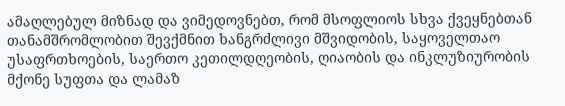ამაღლებულ მიზნად და ვიმედოვნებთ, რომ მსოფლიოს სხვა ქვეყნებთან თანამშრომლობით შევქმნით ხანგრძლივი მშვიდობის, საყოველთაო უსაფრთხოების, საერთო კეთილდღეობის, ღიაობის და ინკლუზიურობის მქონე სუფთა და ლამაზ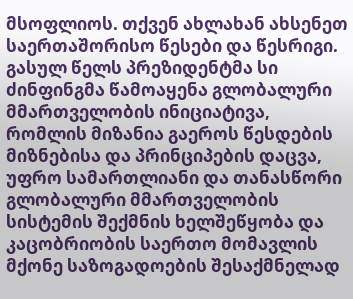მსოფლიოს. თქვენ ახლახან ახსენეთ საერთაშორისო წესები და წესრიგი. გასულ წელს პრეზიდენტმა სი ძინფინგმა წამოაყენა გლობალური მმართველობის ინიციატივა, რომლის მიზანია გაეროს წესდების მიზნებისა და პრინციპების დაცვა, უფრო სამართლიანი და თანასწორი გლობალური მმართველობის სისტემის შექმნის ხელშეწყობა და კაცობრიობის საერთო მომავლის მქონე საზოგადოების შესაქმნელად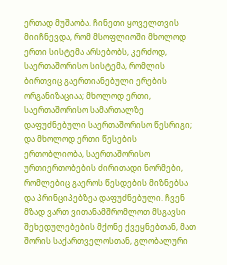ერთად მუშაობა. ჩინეთი ყოველთვის მიიჩნევდა, რომ მსოფლიოში მხოლოდ ერთი სისტემა არსებობს, კერძოდ, საერთაშორისო სისტემა, რომლის ბირთვიც გაერთიანებული ერების ორგანიზაციაა; მხოლოდ ერთი, საერთაშორისო სამართალზე დაფუძნებული საერთაშორისო წესრიგი; და მხოლოდ ერთი წესების ერთობლიობა, საერთაშორისო ურთიერთობების ძირითადი ნორმები, რომლებიც გაეროს წესდების მიზნებსა და პრინციპებზეა დაფუძნებული. ჩვენ მზად ვართ ვითანამშრომლოთ მსგავსი შეხედულებების მქონე ქვეყნებთან, მათ შორის საქართველოსთან, გლობალური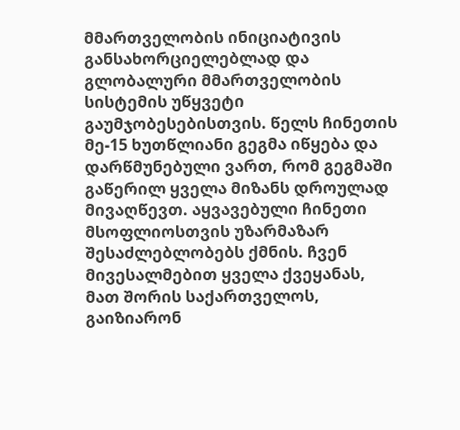მმართველობის ინიციატივის განსახორციელებლად და გლობალური მმართველობის სისტემის უწყვეტი გაუმჯობესებისთვის. წელს ჩინეთის მე-15 ხუთწლიანი გეგმა იწყება და დარწმუნებული ვართ, რომ გეგმაში გაწერილ ყველა მიზანს დროულად მივაღწევთ. აყვავებული ჩინეთი მსოფლიოსთვის უზარმაზარ შესაძლებლობებს ქმნის. ჩვენ მივესალმებით ყველა ქვეყანას, მათ შორის საქართველოს, გაიზიარონ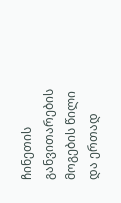ჩინეთის განვითარების მოგების წილი და ერთად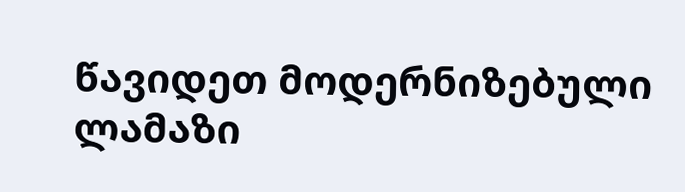წავიდეთ მოდერნიზებული ლამაზი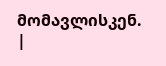მომავლისკენ. |